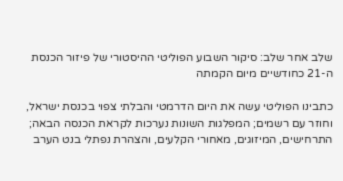שלב אחר שלב: סיקור השבוע הפוליטי ההיסטורי של פיזור הכנסת ה-21 כחודשיים מיום הקמתה

כתבינו הפוליטי עשה את היום הדרמטי והבלתי צפוי בכנסת ישראל, וחוזר עם רשמים; המפלגות השונות נערכות לקראת הכנסה הבאה; התרחישים, המיזוגים, מאחורי הקלעים, והצהרת נפתלי בנט הערב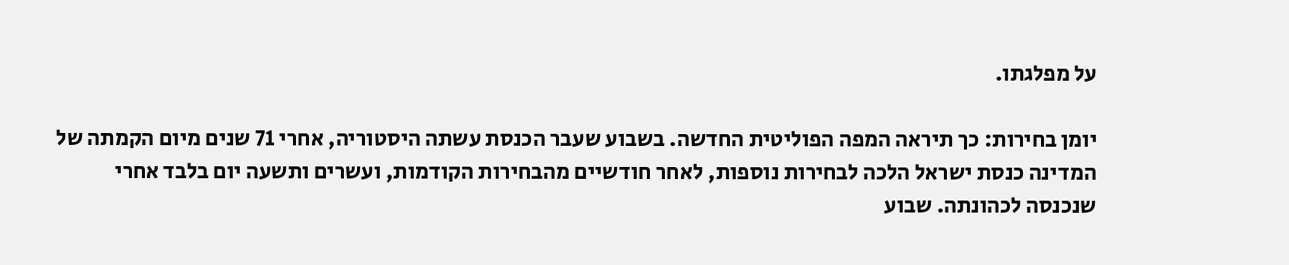על מפלגתו.

יומן בחירות: כך תיראה המפה הפוליטית החדשה. בשבוע שעבר הכנסת עשתה היסטוריה, אחרי 71 שנים מיום הקמתה של המדינה כנסת ישראל הלכה לבחירות נוספות, לאחר חודשיים מהבחירות הקודמות, ועשרים ותשעה יום בלבד אחרי שנכנסה לכהונתה. שבוע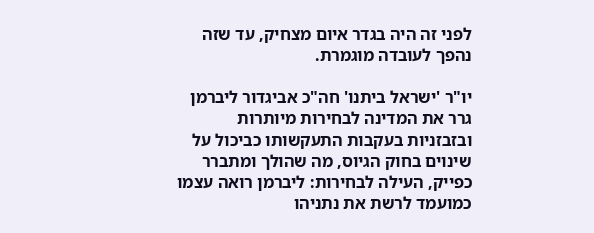לפני זה היה בגדר איום מצחיק, עד שזה נהפך לעובדה מוגמרת.

יו"ר 'ישראל ביתנו' חה"כ אביגדור ליברמן גרר את המדינה לבחירות מיותרות ובזבזניות בעקבות התעקשותו כביכול על שינוים בחוק הגיוס, מה שהולך ומתברר כפייק, העילה לבחירות: ליברמן רואה עצמו כמועמד לרשת את נתניהו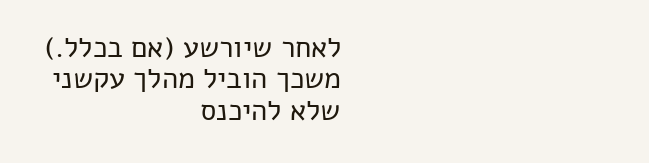לאחר שיורשע (אם בכלל.) משכך הוביל מהלך עקשני שלא להיכנס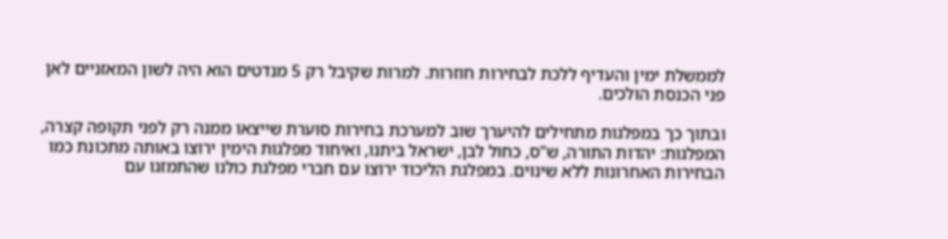לממשלת ימין והעדיף ללכת לבחירות חוזרות. למרות שקיבל רק 5 מנדטים הוא היה לשון המאזניים לאן פני הכנסת הולכים.

ובתוך כך במפלגות מתחילים להיערך שוב למערכת בחירות סוערת שייצאו ממנה רק לפני תקופה קצרה, המפלגות: יהדות התורה, ש"ס, כחול לבן, ישראל ביתנו, ואיחוד מפלגות הימין ירוצו באותה מתכונת כמו הבחירות האחרונות ללא שינוים. במפלגת הליכוד ירוצו עם חברי מפלגת כולנו שהתמזגו עם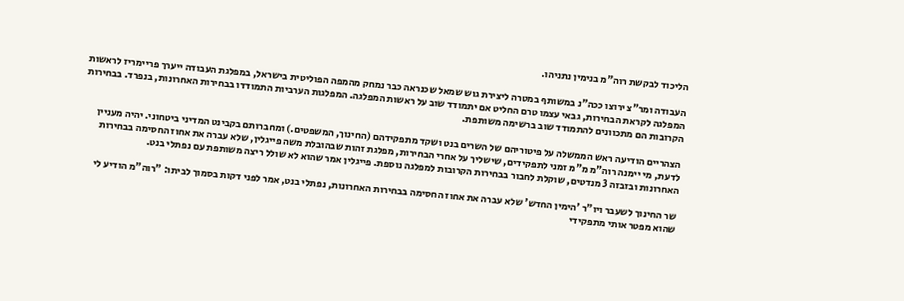הליכוד לבקשת רוה"מ בנימין נתניהו.

העבודה ומר"צ ירוצו ככה"נ במשותף במטרה ליצירת גוש שמאל שכנראה כבר נמחק מהמפה הפוליטית בישראל, במפלגת העבודה ייערך פריימריז לראשות המפלגה לקראת הבחירות, גבאי עצמו טרם החליט אם יתמודד שוב על ראשות המפלגה. המפלגות הערביות התמודדו בבחירות האחרונות, בנפרד. בבחירות הקרובות הם מתכוונים להתמודד שוב ברשימה משותפת.

הצהריים הודיעה ראש הממשלה על פיטוריהם של השרים בנט ושקד מתפקידהם (החינוך, המשפטים.) ומחברותם בקבינט המדיני ביטחוני. יהיה מעניין לדעת, מי יימנה רוה"מ מ"מ זמני לתפקידים, שישליך על אחרי הבחירות, מפלגת זהות שבהובלת משה פייגלין, שלא עברה את אחוז החסימה בבחירות האחרונות ובזבזה 3 מנדטים, שוקלת לחבור בבחירות הקרובות למפלגה נוספת. פייגלין אמר שהוא לא שולל ריצה משותפת עם נפתלי בנט.

שר החינוך לשעבר ויו"ר 'הימין החדש' שלא עברה את אחוז החסימה בבחירות האחרונות, נפתלי בנט, אמר לפני דקות בסמוך לביתו: "רוה"מ הודיע לי שהוא מפטר אותי מתפקידי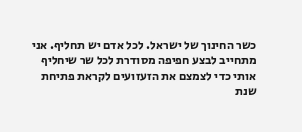כשר החינוך של ישראל. לכל אדם יש תחליף. אני מתחייב לבצע חפיפה מסודרת לכל שר שיחליף אותי כדי לצמצם את הזעזועים לקראת פתיחת שנת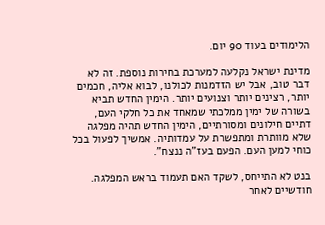הלימודים בעוד 90 יום.

מדינת ישראל נקלעה למערכת בחירות נוספת. זה לא דבר טוב, אבל יש הזדמנות לכולנו, לבוא אליה, חכמים יותר, רצינים יותר וצנועים יותר. הימין החדש תביא בשורה של ימין ממלכתי שמאחד את כל חלקי העם, דתיים חילונים ומסורתיים, הימין החדש תהיה מפלגה שלא מוותרת ומתפשרת על עמדותיה. אמשיך לפעול בכל כוחי למען העם. הפעם בעז"ה ננצח".

בנט לא התייחס, לשקד האם תעמוד בראש המפלגה. חודשיים לאחר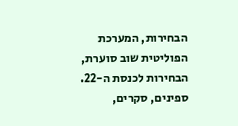הבחירות, המערכת הפוליטית שוב סוערת, הבחירות לכנסת ה-22. ספינים, סקרים,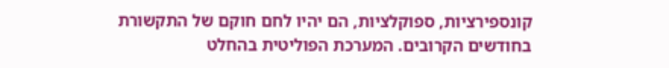קונספירציות, ספוקלציות, הם יהיו לחם חוקם של התקשורת בחודשים הקרובים. המערכת הפוליטית בהחלט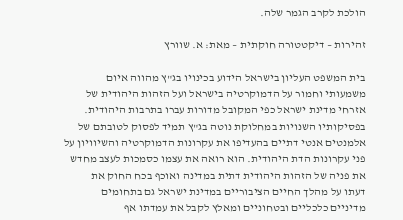הולכת לקרב הגמר שלה.

זהירות – דיקטטורה חוקתית – מאת: א. שוורץ

בית המשפט העליון בישראל הידוע בכינויו בג"ץ מהווה איום
משמעותי וחמור על הדמוקרטיה בישראל ועל הזהות היהודית של
אזרחי מדינת ישראל כפי המקובל מדורות עברו בתרבות היהודית.
בפסיקותיו השנויות במחלוקת נוטה בג"ץ תמיד לפסוק לטובתם של
אלמנטים אנטי דתיים בהעדיפו את עקרונות הדמוקרטיה והשיוויון על
פני עקרונות הדת היהודית. הוא רואה את עצמו כסמכות לעצב מחדש
את פניה של הזהות היהודית דתית במדינה ואוכף בכח החוק את
דעתו על מהלך החיים הציבוריים במדינת ישראל גם בתחומים
מדיניים כלכליים ובטחוניים ומאלץ לקבל את עמדתו אף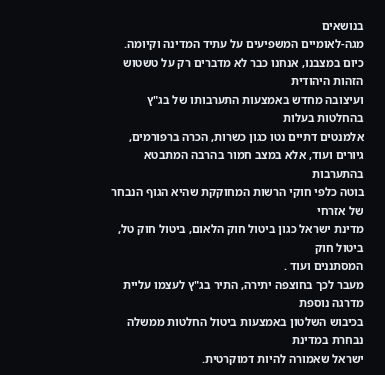בנושאים
מגה-לאומיים המשפיעים על עתיד המדינה וקיומה.
כיום במצבנו, אנחנו כבר לא מדברים רק על טשטוש הזהות היהודית
ועיצובה מחדש באמצעות התערבותו של בג"ץ בהחלטות בעלות
אלמנטים דתיים נטו כגון כשרות, הכרה ברפורמים, גיורים ועוד, אלא במצב חמור בהרבה המתבטא בהתערבות
בוטה כלפי חוקי הרשות המחוקקת שהיא הגוף הנבחר של אזרחי
מדינת ישראל כגון ביטול חוק הלאום, ביטול חוק טל, ביטול חוק
המסתננים ועוד .
מעבר לכך בחוצפה יתירה, התיר בג"ץ לעצמו עליית מדרגה נוספת
בכיבוש השלטון באמצעות ביטול החלטות ממשלה נבחרת במדינת
ישראל שאמורה להיות דמוקרטית.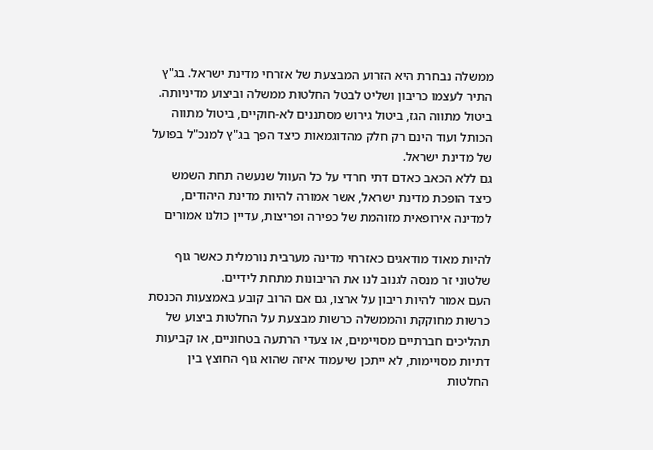ממשלה נבחרת היא הזרוע המבצעת של אזרחי מדינת ישראל. בג"ץ
התיר לעצמו כריבון ושליט לבטל החלטות ממשלה וביצוע מדיניותה.
ביטול מתווה הגז, ביטול גירוש מסתננים לא-חוקיים, ביטול מתווה
הכותל ועוד הינם רק חלק מהדוגמאות כיצד הפך בג"ץ למנכ"ל בפועל
של מדינת ישראל.
גם ללא הכאב כאדם דתי חרדי על כל העוול שנעשה תחת השמש
כיצד הופכת מדינת ישראל, אשר אמורה להיות מדינת היהודים,
למדינה אירופאית מזוהמת של כפירה ופריצות, עדיין כולנו אמורים

להיות מאוד מודאגים כאזרחי מדינה מערבית נורמלית כאשר גוף
שלטוני זר מנסה לגנוב לנו את הריבונות מתחת לידיים.
העם אמור להיות ריבון על ארצו, גם אם הרוב קובע באמצעות הכנסת
כרשות מחוקקת והממשלה כרשות מבצעת על החלטות ביצוע של
תהליכים חברתיים מסויימים, או צעדי הרתעה בטחוניים, או קביעות
דתיות מסויימות, לא ייתכן שיעמוד איזה שהוא גוף החוצץ בין
החלטות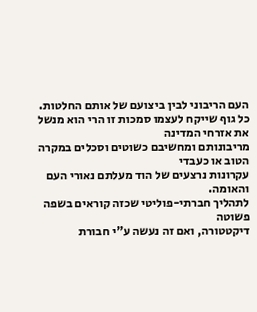העם הריבוני לבין ביצועם של אותם החלטות.
כל גוף שייקח לעצמו סמכות זו הרי הוא מנשל את אזרחי המדינה
מריבונותם ומחשיבם כשוטים וסכלים במקרה הטוב או כעבדי
עקרונות נרצעים של הוד מעלתם נאורי העם והאומה.
לתהליך חברתי-פוליטי שכזה קוראים בשפה פשוטה
דיקטטורה, ואם זה נעשה ע"י חבורת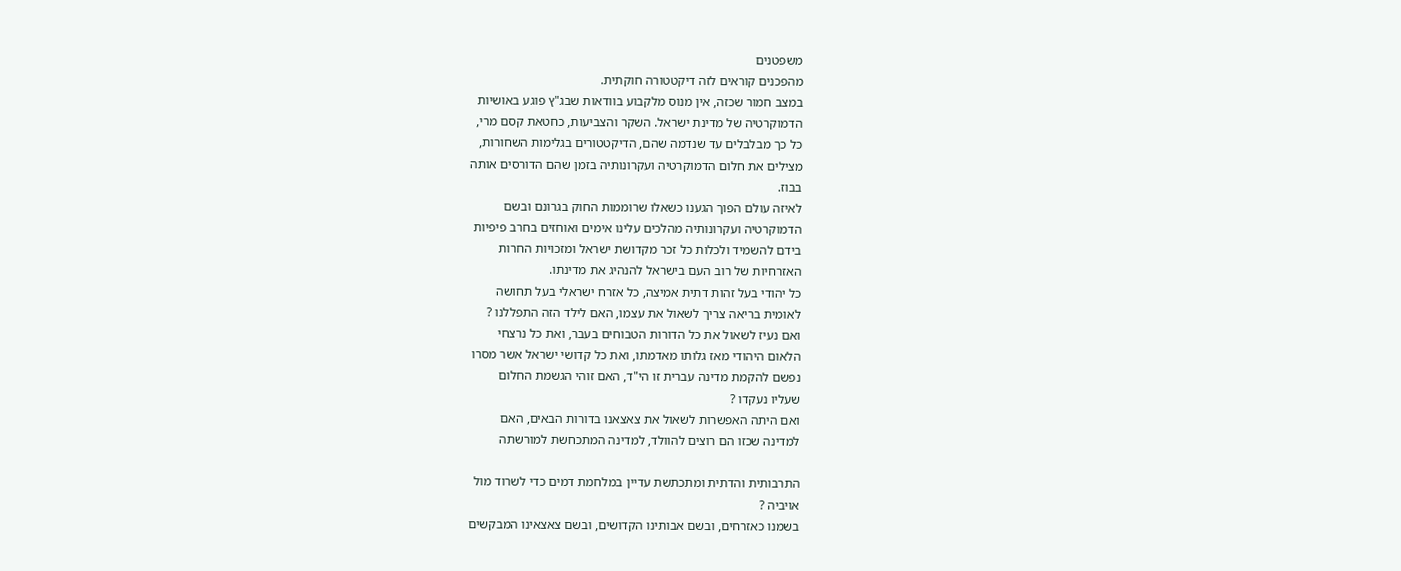משפטנים
מהפכנים קוראים לזה דיקטטורה חוקתית.
במצב חמור שכזה, אין מנוס מלקבוע בוודאות שבג"ץ פוגע באושיות
הדמוקרטיה של מדינת ישראל. השקר והצביעות, כחטאת קסם מרי,
כל כך מבלבלים עד שנדמה שהם, הדיקטטורים בגלימות השחורות,
מצילים את חלום הדמוקרטיה ועקרונותיה בזמן שהם הדורסים אותה
בבוז.
לאיזה עולם הפוך הגענו כשאלו שרוממות החוק בגרונם ובשם
הדמוקרטיה ועקרונותיה מהלכים עלינו אימים ואוחזים בחרב פיפיות
בידם להשמיד ולכלות כל זכר מקדושת ישראל ומזכויות החרות
האזרחיות של רוב העם בישראל להנהיג את מדינתו.
כל יהודי בעל זהות דתית אמיצה, כל אזרח ישראלי בעל תחושה
לאומית בריאה צריך לשאול את עצמו, האם לילד הזה התפללנו ?
ואם נעיז לשאול את כל הדורות הטבוחים בעבר, ואת כל נרצחי
הלאום היהודי מאז גלותו מאדמתו, ואת כל קדושי ישראל אשר מסרו
נפשם להקמת מדינה עברית זו הי"ד, האם זוהי הגשמת החלום
שעליו נעקדו ?
ואם היתה האפשרות לשאול את צאצאנו בדורות הבאים, האם
למדינה שכזו הם רוצים להוולד, למדינה המתכחשת למורשתה

התרבותית והדתית ומתכתשת עדיין במלחמת דמים כדי לשרוד מול
אויביה ?
בשמנו כאזרחים, ובשם אבותינו הקדושים, ובשם צאצאינו המבקשים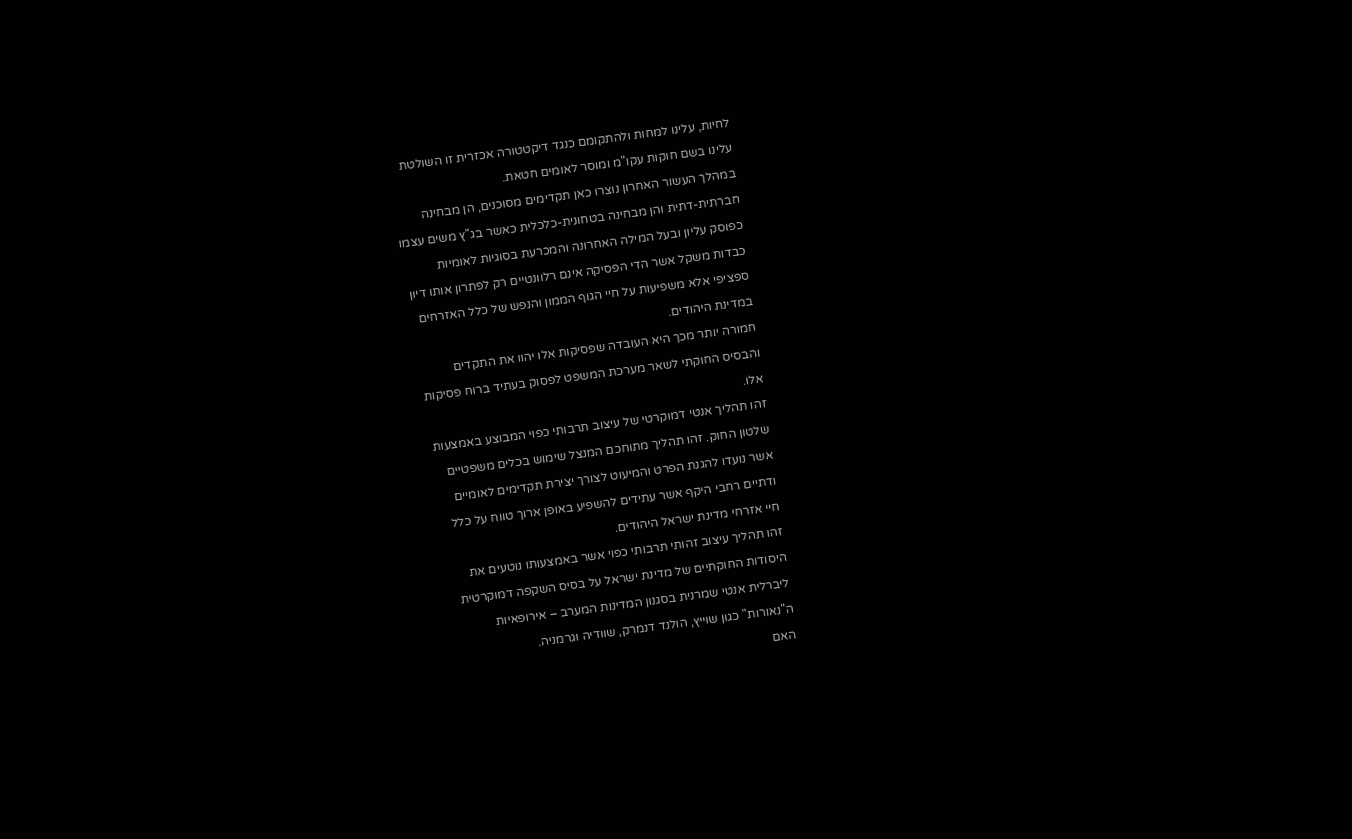לחיות, עלינו למחות ולהתקומם כנגד דיקטטורה אכזרית זו השולטת
עלינו בשם חוקות עקו"מ ומוסר לאומים חטאת.
במהלך העשור האחרון נוצרו כאן תקדימים מסוכנים, הן מבחינה
חברתית-דתית והן מבחינה בטחונית-כלכלית כאשר בג"ץ משים עצמו
כפוסק עליון ובעל המילה האחרונה והמכרעת בסוגיות לאומיות
כבדות משקל אשר הדי הפסיקה אינם רלוונטיים רק לפתרון אותו דיון
ספציפי אלא משפיעות על חיי הגוף הממון והנפש של כלל האזרחים
במדינת היהודים.
חמורה יותר מכך היא העובדה שפסיקות אלו יהוו את התקדים
והבסיס החוקתי לשאר מערכת המשפט לפסוק בעתיד ברוח פסיקות
אלו.
זהו תהליך אנטי דמוקרטי של עיצוב תרבותי כפוי המבוצע באמצעות
שלטון החוק. זהו תהליך מתוחכם המנצל שימוש בכלים משפטיים
אשר נועדו להגנת הפרט והמיעוט לצורך יצירת תקדימים לאומיים
ודתיים רחבי היקף אשר עתידים להשפיע באופן ארוך טווח על כלל
חיי אזרחי מדינת ישראל היהודים.
זהו תהליך עיצוב זהותי תרבותי כפוי אשר באמצעותו נוטעים את
היסודות החוקתיים של מדינת ישראל על בסיס השקפה דמוקרטית
ליברלית אנטי שמרנית בסגנון המדינות המערב – אירופאיות
ה"נאורות" כגון שוייץ, הולנד דנמרק, שוודיה וגרמניה.
האם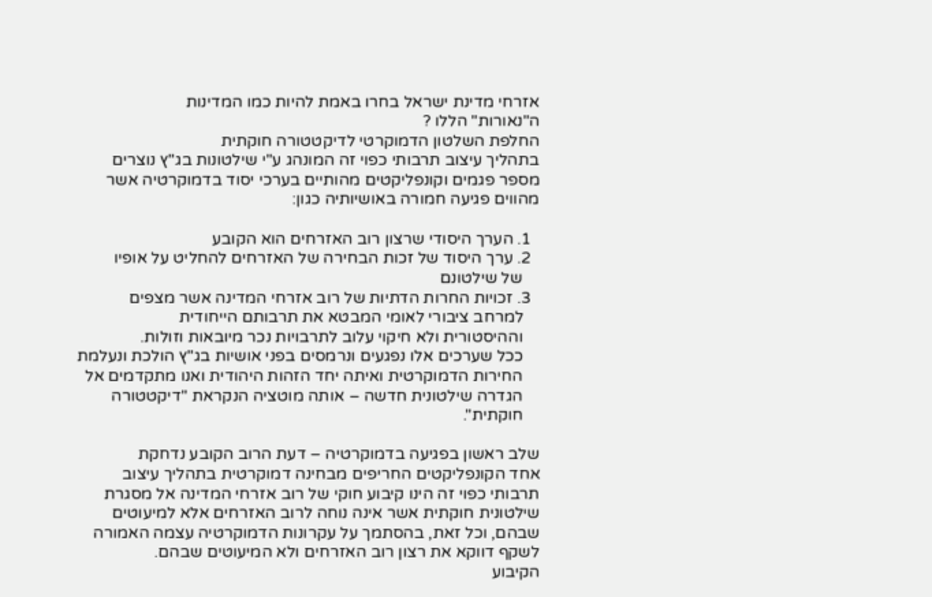אזרחי מדינת ישראל בחרו באמת להיות כמו המדינות
ה"נאורות" הללו ?
החלפת השלטון הדמוקרטי לדיקטטורה חוקתית
בתהליך עיצוב תרבותי כפוי זה המונהג ע"י שילטונות בג"ץ נוצרים
מספר פגמים וקונפליקטים מהותיים בערכי יסוד בדמוקרטיה אשר
מהווים פגיעה חמורה באושיותיה כגון:

  1. הערך היסודי שרצון רוב האזרחים הוא הקובע
  2. ערך היסוד של זכות הבחירה של האזרחים להחליט על אופיו
    של שילטונם
  3. זכויות החרות הדתיות של רוב אזרחי המדינה אשר מצפים
    למרחב ציבורי לאומי המבטא את תרבותם הייחודית
    וההיסטורית ולא חיקוי עלוב לתרבויות נכר מיובאות וזולות.
    ככל שערכים אלו נפגעים ונרמסים בפני אושיות בג"ץ הולכת ונעלמת
    החירות הדמוקרטית ואיתה יחד הזהות היהודית ואנו מתקדמים אל
    הגדרה שילטונית חדשה – אותה מוטציה הנקראת "דיקטטורה
    חוקתית".

שלב ראשון בפגיעה בדמוקרטיה – דעת הרוב הקובע נדחקת
אחד הקונפליקטים החריפים מבחינה דמוקרטית בתהליך עיצוב
תרבותי כפוי זה הינו קיבוע חוקי של רוב אזרחי המדינה אל מסגרת
שילטונית חוקתית אשר אינה נוחה לרוב האזרחים אלא למיעוטים
שבהם, וכל זאת, בהסתמך על עקרונות הדמוקרטיה עצמה האמורה
לשקף דווקא את רצון רוב האזרחים ולא המיעוטים שבהם.
הקיבוע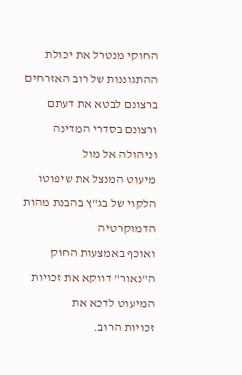החוקי מנטרל את יכולת ההתגוננות של רוב האזרחים
ברצונם לבטא את דעתם ורצונם בסדרי המדינה וניהולה אל מול
מיעוט המנצל את שיפוטו הלקוי של בג"ץ בהבנת מהות הדמוקרטיה
ואוכף באמצעות החוק ה"נאור" דווקא את זכויות המיעוט לדכא את
זכויות הרוב.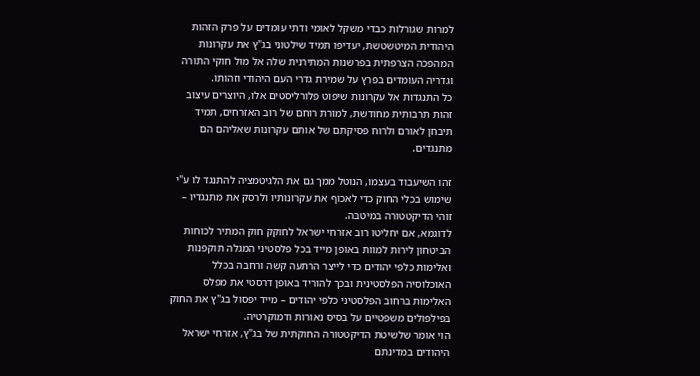למרות שגורלות כבדי משקל לאומי ודתי עומדים על פרק הזהות
היהודית המיטשטשת, יעדיפו תמיד שילטוני בג"ץ את עקרונות
המהפכה הצרפתית בפרשנות המתירנית שלה אל מול חוקי התורה
וגדריה העומדים בפרץ על שמירת גדרי העם היהודי וזהותו.
כל התנגדות אל עקרונות שיפוט פלורליסטים אלו, היוצרים עיצוב
זהות תרבותית מחודשת, למורת רוחם של רוב האזרחים, תמיד
תיבחן לאורם ולרוח פסיקתם של אותם עקרונות שאליהם הם
מתנגדים.

זהו השיעבוד בעצמו, הנוטל ממך גם את הלגיטמציה להתנגד לו ע"י
שימוש בכלי החוק כדי לאכוף את עקרונותיו ולרסק את מתנגדיו –
זוהי הדיקטטורה במיטבה.
לדוגמא, אם יחליטו רוב אזרחי ישראל לחוקק חוק המתיר לכוחות
הביטחון לירות למוות באופן מייד בכל פלסטיני המגלה תוקפנות
ואלימות כלפי יהודים כדי לייצר הרתעה קשה ורחבה בכלל
האוכלוסיה הפלסטינית ובכך להוריד באופן דרסטי את מפלס
האלימות ברחוב הפלסטיני כלפי יהודים – מייד יפסול בג"ץ את החוק
בפילפולים משפטיים על בסיס נאורות ודמוקרטיה.
הוי אומר שלשיטת הדיקטטורה החוקתית של בג"ץ, אזרחי ישראל
היהודים במדינתם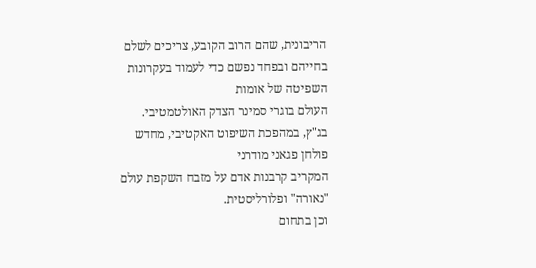הריבונית, שהם הרוב הקובע, צריכים לשלם
בחייהם ובפחד נפשם כדי לעמוד בעקרונות השפיטה של אומות
העולם בוגרי סמינר הצדק האולטמטיבי.
בג"ץ, במהפכת השיפוט האקטיבי, מחדש פולחן פגאני מודרני
המקריב קרבנות אדם על מזבח השקפת עולם "נאורה" ופלורליסטית.
וכן בתחום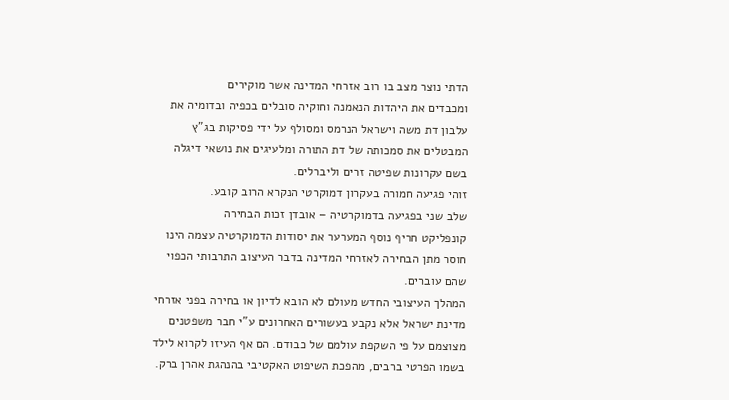הדתי נוצר מצב בו רוב אזרחי המדינה אשר מוקירים
ומכבדים את היהדות הנאמנה וחוקיה סובלים בכפיה ובדומיה את
עלבון דת משה וישראל הנרמס ומסולף על ידי פסיקות בג"ץ
המבטלים את סמכותה של דת התורה ומלעיגים את נושאי דיגלה
בשם עקרונות שפיטה זרים וליברלים.
זוהי פגיעה חמורה בעקרון דמוקרטי הנקרא הרוב קובע.
שלב שני בפגיעה בדמוקרטיה – אובדן זכות הבחירה
קונפליקט חריף נוסף המערער את יסודות הדמוקרטיה עצמה הינו
חוסר מתן הבחירה לאזרחי המדינה בדבר העיצוב התרבותי הכפוי
שהם עוברים.
המהלך העיצובי החדש מעולם לא הובא לדיון או בחירה בפני אזרחי
מדינת ישראל אלא נקבע בעשורים האחרונים ע"י חבר משפטנים
מצוצמם על פי השקפת עולמם של כבודם. הם אף העיזו לקרוא לילד
בשמו הפרטי ברבים, מהפכת השיפוט האקטיבי בהנהגת אהרן ברק.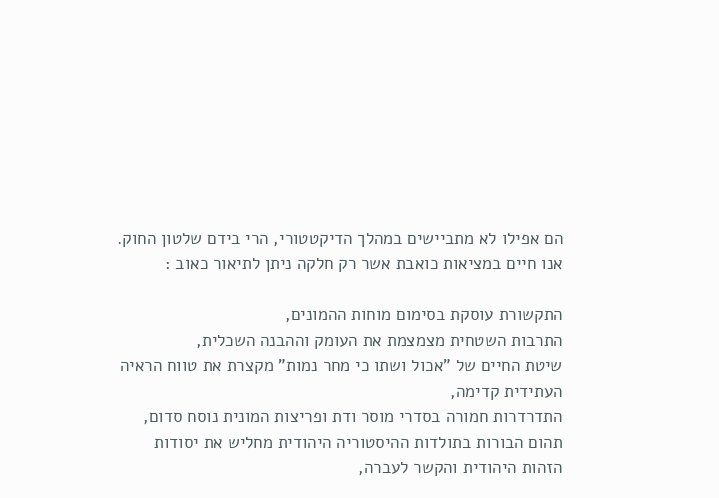הם אפילו לא מתביישים במהלך הדיקטטורי, הרי בידם שלטון החוק.
אנו חיים במציאות כואבת אשר רק חלקה ניתן לתיאור כאוב :

התקשורת עוסקת בסימום מוחות ההמונים,
התרבות השטחית מצמצמת את העומק וההבנה השכלית,
שיטת החיים של "אכול ושתו כי מחר נמות" מקצרת את טווח הראיה
העתידית קדימה,
התדרדרות חמורה בסדרי מוסר ודת ופריצות המונית נוסח סדום,
תהום הבורות בתולדות ההיסטוריה היהודית מחליש את יסודות
הזהות היהודית והקשר לעברה,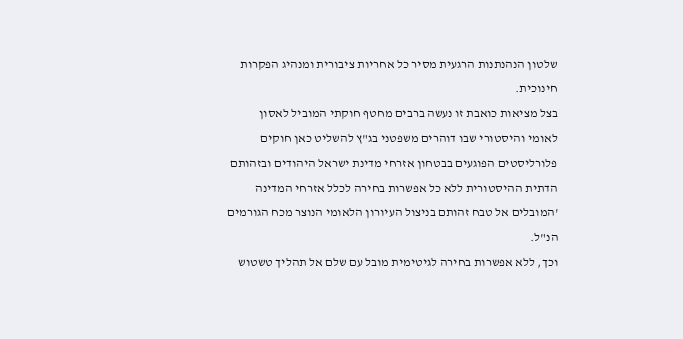שלטון הנהנתנות הרגעית מסיר כל אחריות ציבורית ומנהיג הפקרות
חינוכית.
בצל מציאות כואבת זו נעשה ברבים מחטף חוקתי המוביל לאסון
לאומי והיסטורי שבו דוהרים משפטני בג"ץ להשליט כאן חוקים
פלורליסטים הפוגעים בבטחון אזרחי מדינת ישראל היהודים ובזהותם
הדתית ההיסטורית ללא כל אפשרות בחירה לכלל אזרחי המדינה
'המובלים אל טבח זהותם בניצול העיורון הלאומי הנוצר מכח הגורמים
הנ"ל.
וכך, ללא אפשרות בחירה לגיטימית מובל עם שלם אל תהליך טשטוש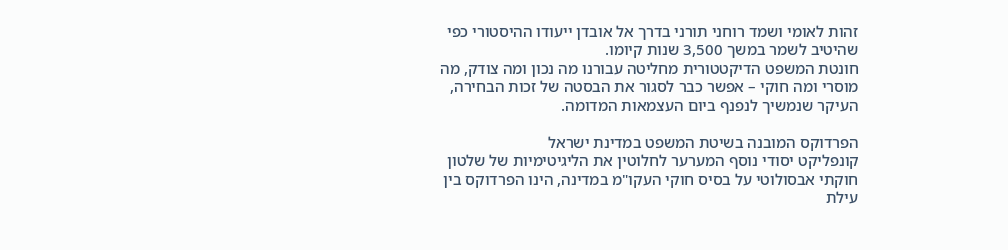זהות לאומי ושמד רוחני תורני בדרך אל אובדן ייעודו ההיסטורי כפי
שהיטיב לשמר במשך 3,500 שנות קיומו.
חונטת המשפט הדיקטטורית מחליטה עבורנו מה נכון ומה צודק, מה
מוסרי ומה חוקי – אפשר כבר לסגור את הבסטה של זכות הבחירה,
העיקר שנמשיך לנפנף ביום העצמאות המדומה.

הפרדוקס המובנה בשיטת המשפט במדינת ישראל
קונפליקט יסודי נוסף המערער לחלוטין את הליגיטימיות של שלטון
חוקתי אבסולוטי על בסיס חוקי העקו"מ במדינה, הינו הפרדוקס בין
עילת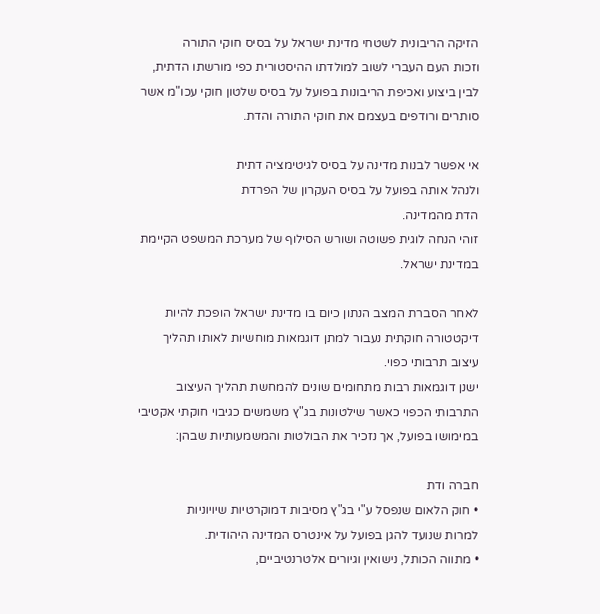הזיקה הריבונית לשטחי מדינת ישראל על בסיס חוקי התורה
וזכות העם העברי לשוב למולדתו ההיסטורית כפי מורשתו הדתית,
לבין ביצוע ואכיפת הריבונות בפועל על בסיס שלטון חוקי עכו"מ אשר
סותרים ורודפים בעצמם את חוקי התורה והדת.

אי אפשר לבנות מדינה על בסיס לגיטימציה דתית
ולנהל אותה בפועל על בסיס העקרון של הפרדת
הדת מהמדינה.
זוהי הנחה לוגית פשוטה ושורש הסילוף של מערכת המשפט הקיימת
במדינת ישראל.

לאחר הסברת המצב הנתון כיום בו מדינת ישראל הופכת להיות
דיקטטורה חוקתית נעבור למתן דוגמאות מוחשיות לאותו תהליך
עיצוב תרבותי כפוי.
ישנן דוגמאות רבות מתחומים שונים להמחשת תהליך העיצוב
התרבותי הכפוי כאשר שילטונות בג"ץ משמשים כגיבוי חוקתי אקטיבי
במימושו בפועל, אך נזכיר את הבולטות והמשמעותיות שבהן:

חברה ודת
• חוק הלאום שנפסל ע"י בג"ץ מסיבות דמוקרטיות שיויוניות
למרות שנועד להגן בפועל על אינטרס המדינה היהודית.
• מתווה הכותל, נישואין וגיורים אלטרנטיביים,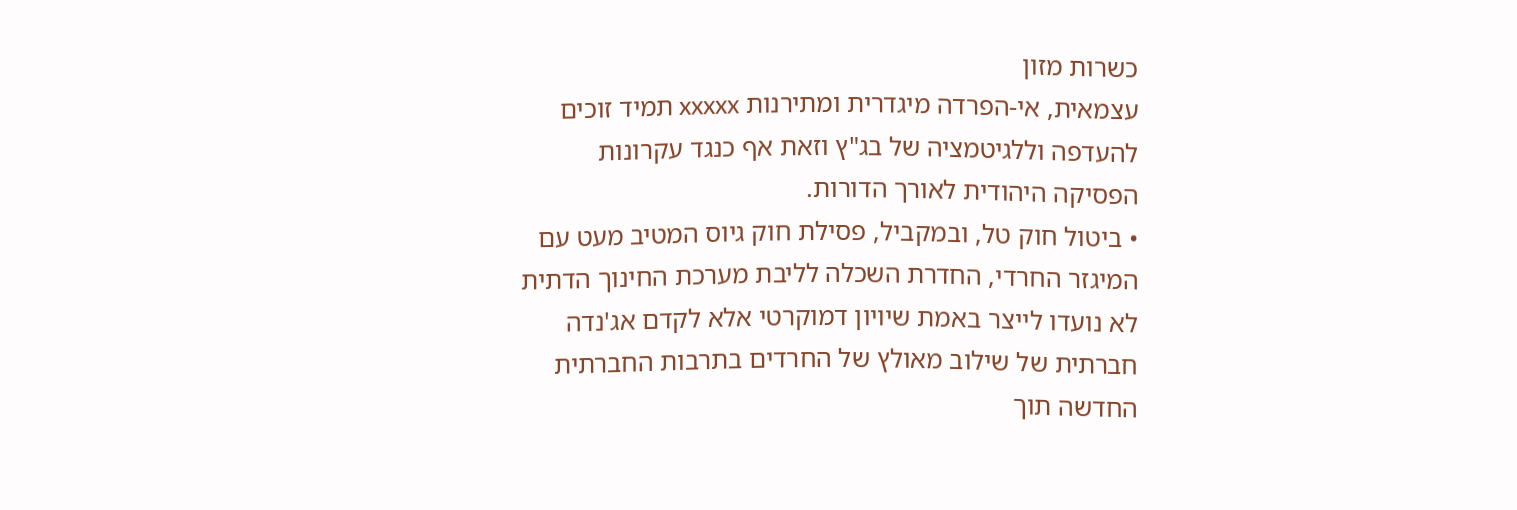כשרות מזון
עצמאית, אי-הפרדה מיגדרית ומתירנות xxxxx תמיד זוכים
להעדפה וללגיטמציה של בג"ץ וזאת אף כנגד עקרונות
הפסיקה היהודית לאורך הדורות.
• ביטול חוק טל, ובמקביל, פסילת חוק גיוס המטיב מעט עם
המיגזר החרדי, החדרת השכלה לליבת מערכת החינוך הדתית
לא נועדו לייצר באמת שיויון דמוקרטי אלא לקדם אג'נדה
חברתית של שילוב מאולץ של החרדים בתרבות החברתית
החדשה תוך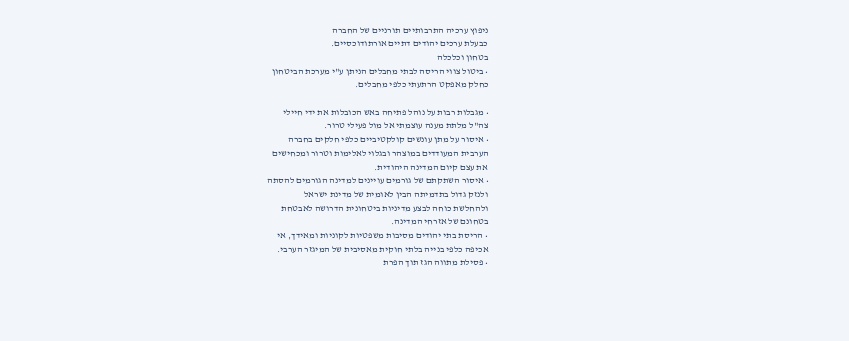ניפוץ ערכיה התרבותיים תורניים של החברה
כבעלת ערכים יהודים דתיים אורתודוכסיים.
בטחון וכלכלה
• ביטול צווי הריסה לבתי מחבלים הניתן ע"י מערכת הביטחון
כחלק מאפקט הרתעתי כלפי מחבלים.

• מגבלות רבות על נוהל פתיחה באש הכובלות את ידי חיילי
צה"ל מלתת מענה עוצמתי אל מול פעילי טרור.
• איסור על מתן עונשים קולקטיביים כלפי חלקים בחברה
הערבית המעודדים במוצהר ובגלוי לאלימות וטרור ומכחישים
את עצם קיום המדינה היהודית.
• איסור השתקתם של גורמים עויינים למדינה הגורמים להסתה
ולנזק גדול בתדמיתה הבין לאומית של מדינת ישראל
ולהחלשת כוחה לבצע מדיניות ביטחונית הדרושה לאבטחת
בטחונם של אזרחי המדינה.
• הריסת בתי יהודים מסיבות משפטיות לקוניות ומאידך, אי
אכיפה כלפי בנייה בלתי חוקית מאסיבית של המיגזר הערבי.
• פסילת מתווה הגז תוך הפרת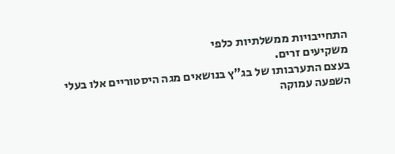התחייבויות ממשלתיות כלפי
משקיעים זרים.
בעצם התערבותו של בג"ץ בנושאים מגה היסטוריים אלו בעלי
השפעה עמוקה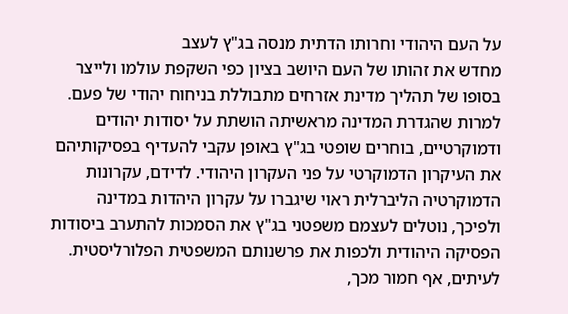על העם היהודי וחרותו הדתית מנסה בג"ץ לעצב
מחדש את זהותו של העם היושב בציון כפי השקפת עולמו ולייצר
בסופו של תהליך מדינת אזרחים מתבוללת בניחוח יהודי של פעם.
למרות שהגדרת המדינה מראשיתה הושתת על יסודות יהודים
ודמוקרטיים, בוחרים שופטי בג"ץ באופן עקבי להעדיף בפסיקותיהם
את העיקרון הדמוקרטי על פני העקרון היהודי. לדידם, עקרונות
הדמוקרטיה הליברלית ראוי שיגברו על עקרון היהדות במדינה
ולפיכך, נוטלים לעצמם משפטני בג"ץ את הסמכות להתערב ביסודות
הפסיקה היהודית ולכפות את פרשנותם המשפטית הפלורליסטית.
לעיתים, אף חמור מכך,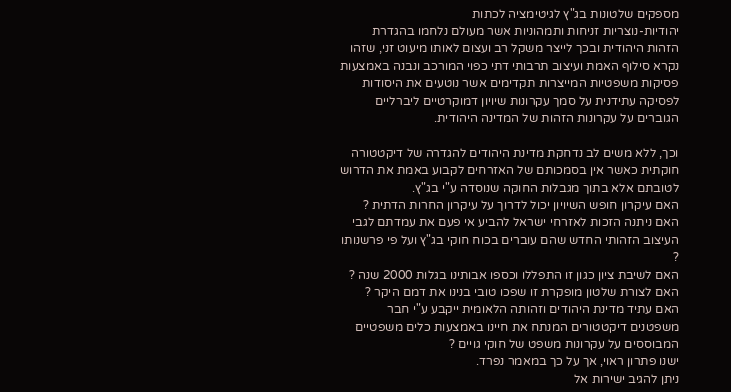מספקים שלטונות בג"ץ לגיטימציה לכתות
יהודיות-נוצריות זניחות ותמהוניות אשר מעולם נלחמו בהגדרת
הזהות היהודית ובכך לייצר משקל רב ועצום לאותו מיעוט זני, שזהו
נקרא סילוף האמת ועיצוב תרבותי דתי כפוי המורכב ונבנה באמצעות
פסיקות משפטיות המייצרות תקדימים אשר נוטעים את היסודות
לפסיקה עתידנית על סמך עקרונות שיויון דמוקרטיים ליברליים
הגוברים על עקרונות הזהות של המדינה היהודית.

וכך, ללא משים לב נדחקת מדינת היהודים להגדרה של דיקטטורה
חוקתית כאשר אין בסמכותם של האזרחים לקבוע באמת את הדרוש
לטובתם אלא בתוך מגבלות החוקה שנוסדה ע"י בג"ץ.
האם עיקרון חופש השיויון יכול לדרוך על עיקרון החרות הדתית ?
האם ניתנה הזכות לאזרחי ישראל להביע אי פעם את עמדתם לגבי
העיצוב הזהותי החדש שהם עוברים בכוח חוקי בג"ץ ועל פי פרשנותו
?
האם לשיבת ציון כגון זו התפללו וכספו אבותינו בגלות 2000 שנה ?
האם לצורת שלטון מופקרת זו שפכו טובי בנינו את דמם היקר ?
האם עתיד מדינת היהודים וזהותה הלאומית ייקבע ע"י חבר
משפטנים דיקטטורים המנתח את חיינו באמצעות כלים משפטיים
המבוססים על עקרונות משפט של חוקי גויים ?
ישנו פתרון ראוי, אך על כך במאמר נפרד.
ניתן להגיב ישירות אל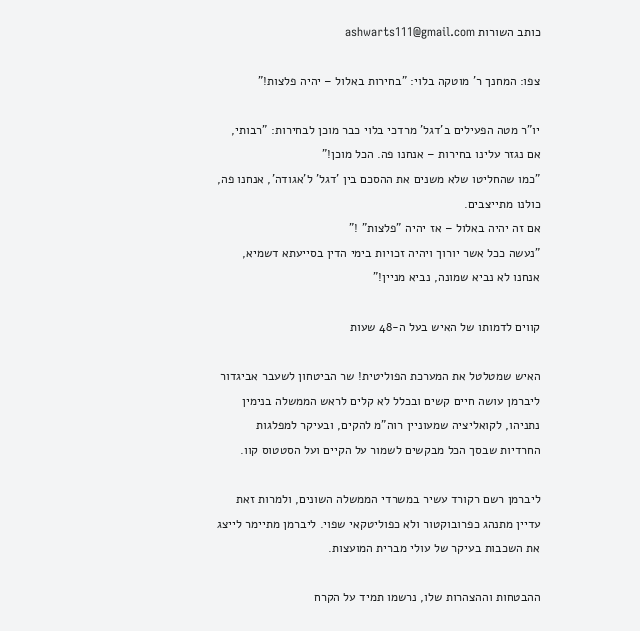כותב השורות ashwarts111@gmail.com

צפו: המחנך ר' מוטקה בלוי: "בחירות באלול – יהיה פלצות!"

יו"ר מטה הפעילים ב'דגל' מרדכי בלוי כבר מוכן לבחירות: "רבותי, אם נגזר עלינו בחירות – אנחנו פה. הכל מוכן!"
"כמו שהחליטו שלא משנים את ההסכם בין 'דגל' ל'אגודה', אנחנו פה, כולנו מתייצבים.
אם זה יהיה באלול – אז יהיה "פלצות" !"
"נעשה ככל אשר יורוך ויהיה זכויות בימי הדין בסייעתא דשמיא, אנחנו לא נביא שמונה, נביא מניין!"

קווים לדמותו של האיש בעל ה-48 שעות

האיש שמטלטל את המערכת הפוליטית! שר הביטחון לשעבר אביגדור ליברמן עושה חיים קשים ובכלל לא קלים לראש הממשלה בנימין נתניהו, לקואליציה שמעוניין רוה"מ להקים, ובעיקר למפלגות החרדיות שבסך הכל מבקשים לשמור על הקיים ועל הסטטוס קוו.

ליברמן רשם רקורד עשיר במשרדי הממשלה השונים, ולמרות זאת עדיין מתנהג כפרובוקטור ולא כפוליטקאי שפוי. ליברמן מתיימר לייצג את השכבות בעיקר של עולי מברית המועצות.

ההבטחות וההצהרות שלו, נרשמו תמיד על הקרח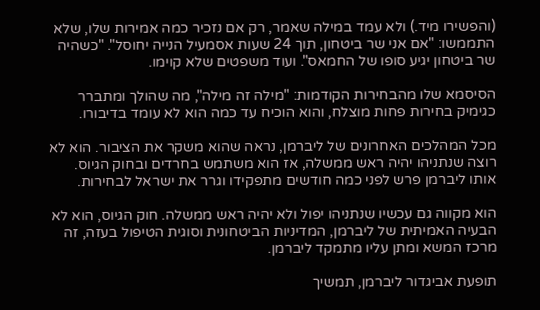(והפשירו מיד.) ולא עמד במילה שאמר, רק אם נזכיר כמה אמירות שלו, שלא התממשו: "אם אני שר ביטחון, תוך 24 שעות אסמעיל הנייה יחוסל". "כשהיה שר ביטחון יגיע סופו של החמאס". ועוד משפטים שלא קוימו.

הסיסמא שלו מהבחירות הקודמות: "מילה זה מילה", מה שהולך ומתברר כגימיק בחירות פחות מוצלח, והוא הוכיח עד כמה הוא לא עומד בדיבורו.

מכל המהלכים האחרונים של ליברמן, נראה שהוא משקר את הציבור. הוא לא רוצה שנתניהו יהיה ראש ממשלה, אז הוא משתמש בחרדים ובחוק הגיוס. אותו ליברמן פרש לפני כמה חודשים מתפקידו וגרר את ישראל לבחירות.

הוא מקווה גם עכשיו שנתניהו יפול ולא יהיה ראש ממשלה. חוק הגיוס, הוא לא הבעיה האמיתית של ליברמן, המדיניות הביטחונית וסוגית הטיפול בעזה, זה מרכז המשא ומתן עליו מתמקד ליברמן.

תופעת אביגדור ליברמן, תמשיך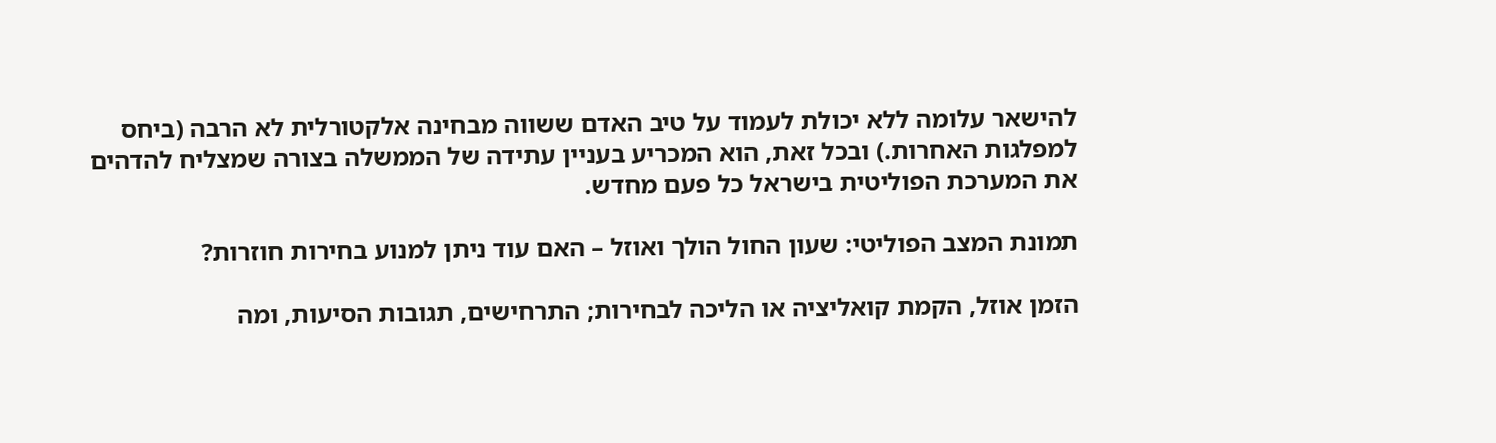להישאר עלומה ללא יכולת לעמוד על טיב האדם ששווה מבחינה אלקטורלית לא הרבה (ביחס למפלגות האחרות.) ובכל זאת, הוא המכריע בעניין עתידה של הממשלה בצורה שמצליח להדהים את המערכת הפוליטית בישראל כל פעם מחדש.

תמונת המצב הפוליטי: שעון החול הולך ואוזל – האם עוד ניתן למנוע בחירות חוזרות?

הזמן אוזל, הקמת קואליציה או הליכה לבחירות; התרחישים, תגובות הסיעות, ומה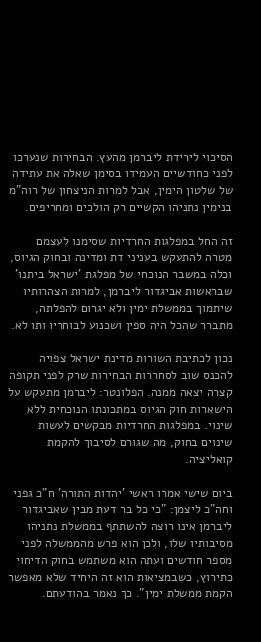הסיכוי לירידת ליברמן מהעץ. הבחירות שנערכו לפני כחודשיים העמידו בסימן שאלה את עתידה של שלטון הימין, אבל למרות הניצחון של רוה"מ בנימין נתניהו הקשיים רק הולכים ומחריפים.

זה החל במפלגות החרדיות שסימנו לעצמם מטרה להתעקש בעניני דת ומדינה ובחוק הגיוס, וכלה במשבר הנוכחי של מפלגת 'ישראל ביתנו' שבראשות אביגדור ליברמן, למרות הצהרותיו שיתמוך בממשלת ימין ולא יגרום להפלתה, מתברר שהכל היה ספין ושכנוע לבוחריו ותו לא.

נכון לכתיבת השורות מדינת ישראל צפויה להכנס שוב לסחררות הבחירות שרק לפני תקופה קצרה יצאה ממנה. הפלונטר: ליברמן מתעקש על הישארות חוק הגיוס במתכונתו הנוכחית ללא שינוי. במפלגות החרדיות מבקשים לעשות שינוים בחוק, מה שגורם לסיבוך להקמת קואליציה.

ביום שישי אמרו ראשי 'יהדות התורה' ח"כ גפני וחה"כ ליצמן: "כי כל בר דעת מבין שאביגדור ליברמן אינו רוצה להשתתף בממשלת נתניהו מסיבותיו שלו, ולכן הוא פרש מהממשלה לפני מספר חודשים ועתה הוא משתמש בחוק הדיחוי כתירוץ, כשבמציאות הוא זה היחיד שלא מאפשר הקמת ממשלת ימין". כך נאמר בהודעתם.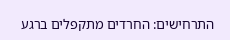התרחישים: החרדים מתקפלים ברגע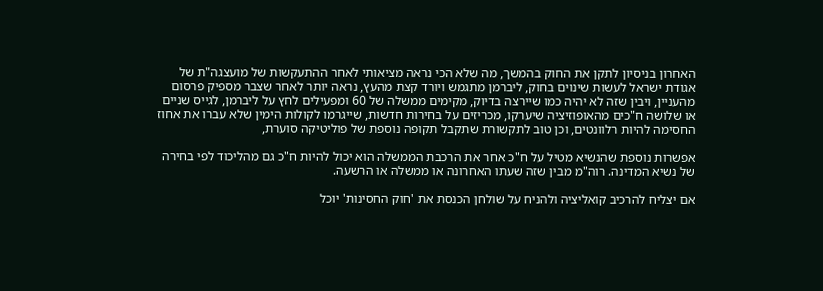האחרון בניסיון לתקן את החוק בהמשך, מה שלא הכי נראה מציאותי לאחר ההתעקשות של מועצגה"ת של אגודת ישראל לעשות שינוים בחוק, ליברמן מתגמש ויורד קצת מהעץ, נראה יותר לאחר שצבר מספיק פרסום מהעניין, ויבין שזה לא יהיה כמו שיירצה בדיוק, מקימים ממשלה של 60 ומפעילים לחץ על ליברמן, לגייס שניים או שלושה ח"כים מהאופוזיציה שיערקו, מכריזים על בחירות חדשות, שייגרמו לקולות הימין שלא עברו את אחוז החסימה להיות רלוונטים, וכן טוב לתקשורת שתקבל תקופה נוספת של פוליטיקה סוערת,

אפשרות נוספת שהנשיא מטיל על ח"כ אחר את הרכבת הממשלה הוא יכול להיות ח"כ גם מהליכוד לפי בחירה של נשיא המדינה. רוה"מ מבין שזה שעתו האחרונה או ממשלה או הרשעה.

אם יצליח להרכיב קואליציה ולהניח על שולחן הכנסת את 'חוק החסינות' יוכל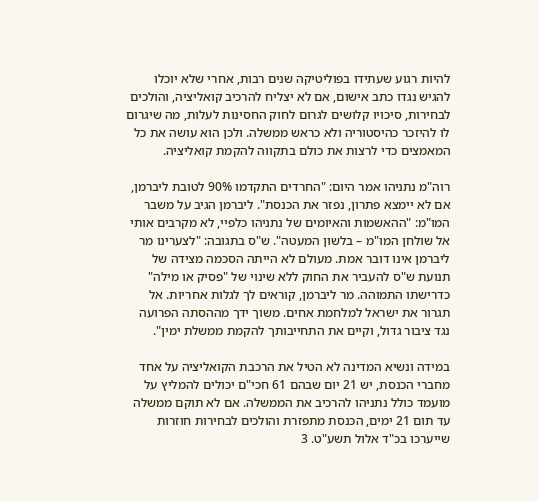להיות רגוע שעתידו בפוליטיקה שנים רבות, אחרי שלא יוכלו להגיש נגדו כתב אישום, אם לא יצליח להרכיב קואליציה, והולכים לבחירות, סיכויו קלושים לגרום לחוק החסינות לעלות, מה שיגרום לו להיזכר כהיסטוריה ולא כראש ממשלה. ולכן הוא עושה את כל המאמצים כדי לרצות את כולם בתקווה להקמת קואליציה.

רוה"מ נתניהו אמר היום: "החרדים התקדמו 90% לטובת ליברמן, אם לא יימצא פתרון, נפזר את הכנסת". ליברמן הגיב על משבר המו"מ: "ההאשמות והאיומים של נתניהו כלפיי, לא מקרבים אותי אל שולחן המו"מ – בלשון המעטה". ש"ס בתגובה: "לצערינו מר ליברמן אינו דובר אמת. מעולם לא הייתה הסכמה מצידה של תנועת ש"ס להעביר את החוק ללא שינוי של "פסיק או מילה" כדרישתו התמוהה. מר ליברמן, קוראים לך לגלות אחריות. אל תגרור את ישראל למלחמת אחים. משוך ידך מההסתה הפרועה נגד ציבור גדול, וקיים את התחייבותך להקמת ממשלת ימין".

במידה ונשיא המדינה לא הטיל את הרכבת הקואליציה על אחד מחברי הכנסת, יש 21 יום שבהם 61 חכי"ם יכולים להמליץ על מועמד כולל נתניהו להרכיב את הממשלה. אם לא תוקם ממשלה עד תום 21 ימים, הכנסת מתפזרת והולכים לבחירות חוזרות שייערכו בכ"ד אלול תשע"ט. 3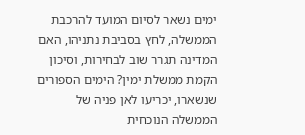ימים נשאר לסיום המועד להרכבת הממשלה, לחץ בסביבת נתניהו, האם המדינה תגרר שוב לבחירות, וסיכון הקמת ממשלת ימין? הימים הספורים שנשארו, יכריעו לאן פניה של הממשלה הנוכחית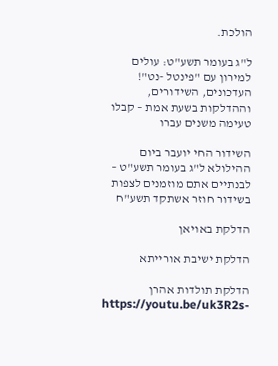הולכת.

ל"ג בעומר תשע"ט: עולים למירון עם "פינטל -נט"! העדכונים, השידורים, וההדלקות בשעת אמת – קבלו טעימה משנים עברו

השידור החי יועבר ביום ההילולא ל"ג בעומר תשע"ט – לבנתיים אתם מוזמנים לצפות בשידור חוזר אשתקד תשע"ח

הדלקת באויאן

הדלקת ישיבת אורייתא

הדלקת תולדות אהרן
https://youtu.be/uk3R2s-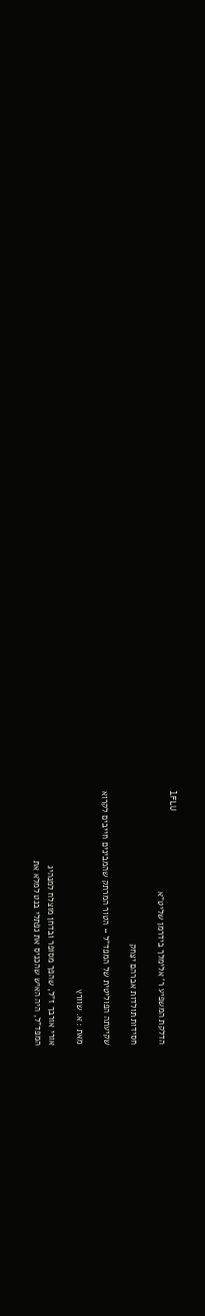lFLU
הדלקת המשפיע ר' אלימלך בידרמן שליט"א

חסידות תולדות אברהם יצחק

שקיעתה הפוליטית של המפד"ל – הטור המרתק שהמבינים חייבים לקרוא

מאת : א. שוורץ

אורי אורבך ז"ל, שהפך מסופר ובדחן מוצלח למנהיג
המפד"ל, היה האיש שהכניס את נפתלי בנט למלא את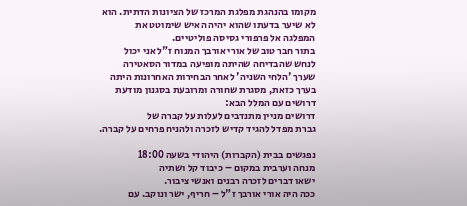מקומו בהנהגת מפלגת המרכז של הציונות הדתית. הוא
לא שיער בדעתו שהוא יהיה האיש שימוטט את
המפלגה אל פרפורי גסיסה פוליטיים.
בתור חבר טוב של אורי אורבך המנוח ז"ל אני יכול
לנחש שהבדיחה שהיתה מופיעה במדור הסאטירה
שערך 'הלחי השניה' לאחר הבחירות האחרונות היתה
בערך כזאת, מסגרת שחורה ומרובעת בסגנון מודעת
דרושים עם המלל הבא:
דרושים מניין מתנדבים לעלות על קברה של
גברת מפדל להגיד קדיש לזכרה ולהניח פרחים על קברה.

נפגשים בבית (הקברות) היהודי בשעה 18:00
מנחה וערבית במקום – כיבוד קל ושתיה
ישאו דברים לזכרה רבנים ואנשי ציבור.
ככה היה אורי אורבך ז"ל – חריף, ישר ונוקב. עם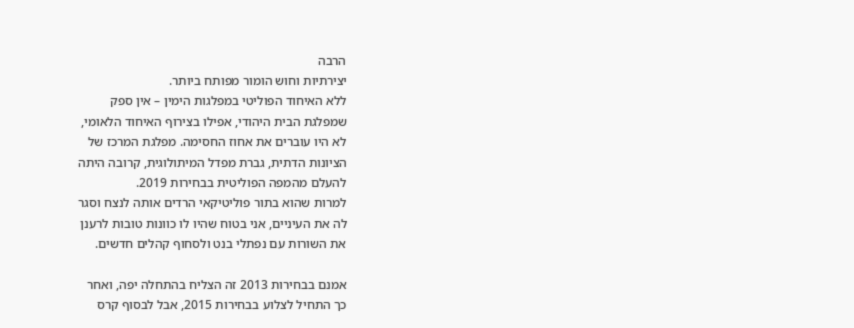הרבה
יצירתיות וחוש הומור מפותח ביותר.
ללא האיחוד הפוליטי במפלגות הימין – אין ספק
שמפלגת הבית היהודי, אפילו בצירוף האיחוד הלאומי,
לא היו עוברים את אחוז החסימה. מפלגת המרכז של
הציונות הדתית, גברת מפדל המיתולוגית, קרובה היתה
להעלם מהמפה הפוליטית בבחירות 2019.
למרות שהוא בתור פוליטיקאי הרדים אותה לנצח וסגר
לה את העיניים, אני בטוח שהיו לו כוונות טובות לרענן
את השורות עם נפתלי בנט ולסחוף קהלים חדשים.

אמנם בבחירות 2013 זה הצליח בהתחלה יפה, ואחר
כך התחיל לצלוע בבחירות 2015, אבל לבסוף קרס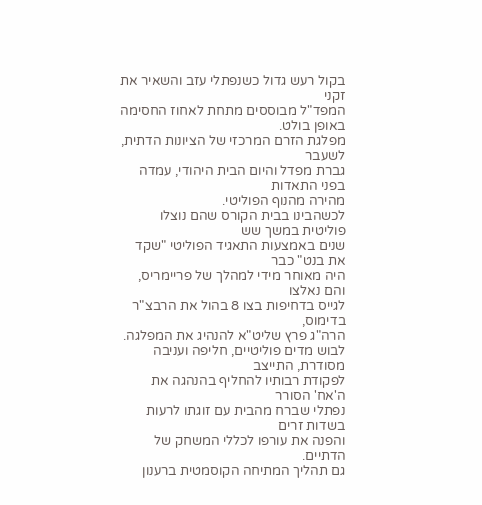בקול רעש גדול כשנפתלי עזב והשאיר את זקני
המפד"ל מבוססים מתחת לאחוז החסימה באופן בולט.
מפלגת הזרם המרכזי של הציונות הדתית, לשעבר
גברת מפדל והיום הבית היהודי, עמדה בפני התאדות
מהירה מהנוף הפוליטי.
לכשהבינו בבית הקורס שהם נוצלו פוליטית במשך שש
שנים באמצעות התאגיד הפוליטי "שקד את בנט" כבר
היה מאוחר מידי למהלך של פריימריס, והם נאלצו
לגייס בדחיפות בצו 8 בהול את הרבצ"ר בדימוס,
הרה"ג פרץ שליט"א להנהיג את המפלגה.
לבוש מדים פוליטיים, חליפה ועניבה מסודרת, התייצב
לפקודת רבותיו להחליף בהנהגה את ה'אח' הסורר
נפתלי שברח מהבית עם זוגתו לרעות בשדות זרים
והפנה את עורפו לכללי המשחק של הדתיים.
גם תהליך המתיחה הקוסמטית ברענון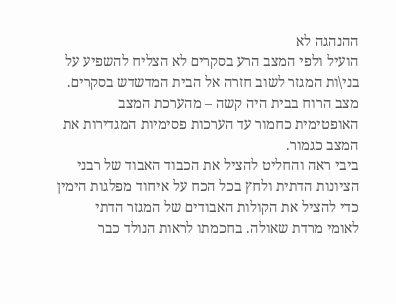ההנהגה לא
הועיל ולפי המצב הרע בסקרים לא הצליח להשפיע על
בני\ות המגזר לשוב חזרה אל הבית המדשדש בסקרים.
מצב הרוח בבית היה קשה – מהערכת המצב
האופטימית כחמור עד הערכות פסימיות המגדירות את
המצב כגמור.
ביבי ראה והחליט להציל את הכבוד האבוד של רבני
הציונות הדתית ולחץ בכל הכח על איחוד מפלגות הימין
כדי להציל את הקולות האבודים של המגזר הדתי
לאומי מרדת שאולה. בחכמתו לראות הנולד כבר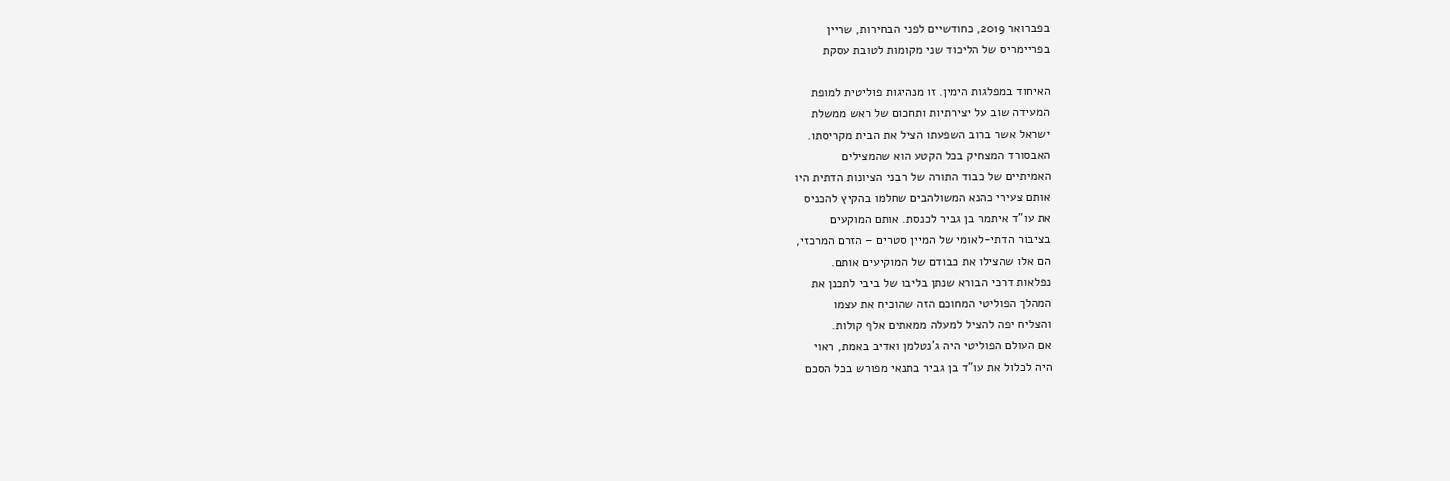בפברואר 2019, כחודשיים לפני הבחירות, שריין
בפריימריס של הליכוד שני מקומות לטובת עסקת

האיחוד במפלגות הימין. זו מנהיגות פוליטית למופת
המעידה שוב על יצירתיות ותחכום של ראש ממשלת
ישראל אשר ברוב השפעתו הציל את הבית מקריסתו.
האבסורד המצחיק בכל הקטע הוא שהמצילים
האמיתיים של כבוד התורה של רבני הציונות הדתית היו
אותם צעירי כהנא המשולהבים שחלמו בהקיץ להכניס
את עו"ד איתמר בן גביר לכנסת. אותם המוקעים
בציבור הדתי-לאומי של המיין סטרים – הזרם המרכזי,
הם אלו שהצילו את כבודם של המוקיעים אותם.
נפלאות דרכי הבורא שנתן בליבו של ביבי לתכנן את
המהלך הפוליטי המחוכם הזה שהוכיח את עצמו
והצליח יפה להציל למעלה ממאתים אלף קולות.
אם העולם הפוליטי היה ג'נטלמן ואדיב באמת, ראוי
היה לכלול את עו"ד בן גביר בתנאי מפורש בכל הסכם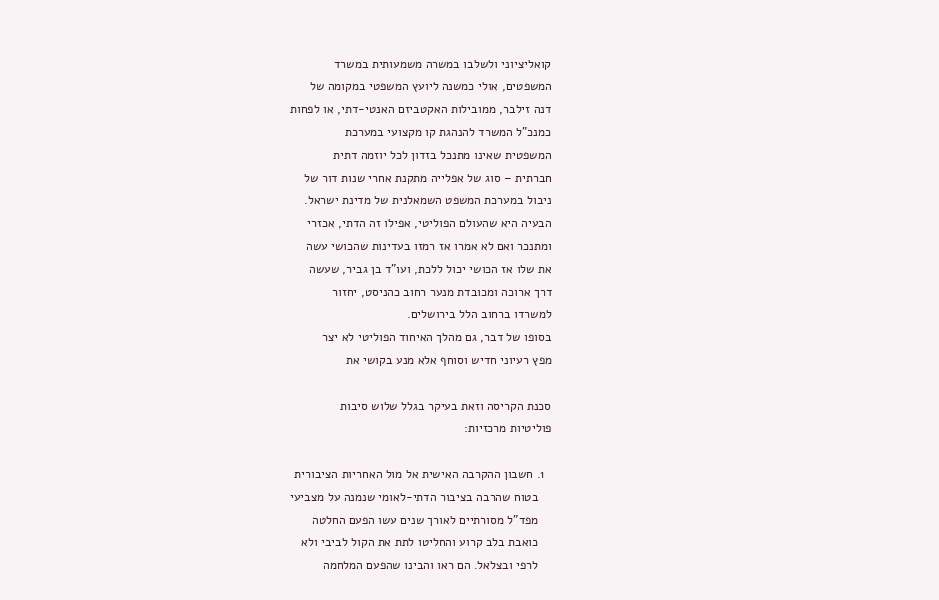קואליציוני ולשלבו במשרה משמעותית במשרד
המשפטים, אולי כמשנה ליועץ המשפטי במקומה של
דנה זילבר, ממובילות האקטביזם האנטי-דתי, או לפחות
כמנכ"ל המשרד להנהגת קו מקצועי במערכת
המשפטית שאינו מתנכל בזדון לכל יוזמה דתית
חברתית – סוג של אפלייה מתקנת אחרי שנות דור של
ניבול במערכת המשפט השמאלנית של מדינת ישראל.
הבעיה היא שהעולם הפוליטי, אפילו זה הדתי, אכזרי
ומתנכר ואם לא אמרו אז רמזו בעדינות שהכושי עשה
את שלו אז הכושי יכול ללכת, ועו"ד בן גביר, שעשה
דרך ארוכה ומכובדת מנער רחוב כהניסט, יחזור
למשרדו ברחוב הלל בירושלים.
בסופו של דבר, גם מהלך האיחוד הפוליטי לא יצר
מפץ רעיוני חדיש וסוחף אלא מנע בקושי את

סכנת הקריסה וזאת בעיקר בגלל שלוש סיבות
פוליטיות מרכזיות:

  1. חשבון ההקרבה האישית אל מול האחריות הציבורית
    בטוח שהרבה בציבור הדתי-לאומי שנמנה על מצביעי
    מפד"ל מסורתיים לאורך שנים עשו הפעם החלטה
    כואבת בלב קרוע והחליטו לתת את הקול לביבי ולא
    לרפי ובצלאל. הם ראו והבינו שהפעם המלחמה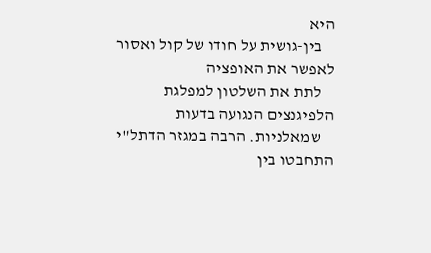היא
    בין-גושית על חודו של קול ואסור לאפשר את האופציה
    לתת את השלטון למפלגת הלפיגנצים הנגועה בדעות
    שמאלניות. הרבה במגזר הדתל"י התחבטו בין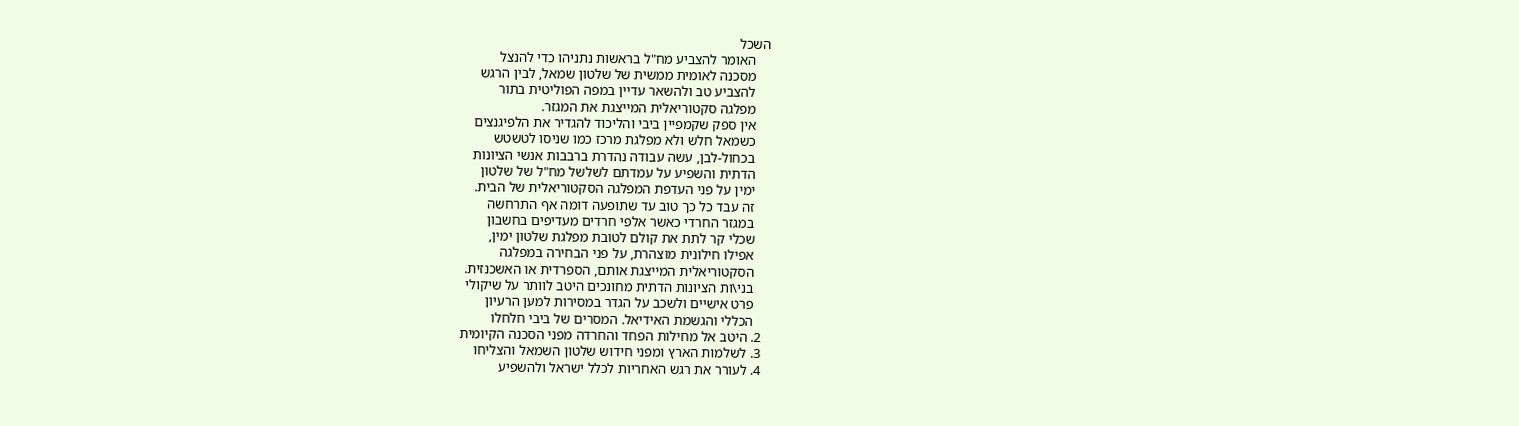השכל
    האומר להצביע מח"ל בראשות נתניהו כדי להנצל
    מסכנה לאומית ממשית של שלטון שמאל, לבין הרגש
    להצביע טב ולהשאר עדיין במפה הפוליטית בתור
    מפלגה סקטוריאלית המייצגת את המגזר.
    אין ספק שקמפיין ביבי והליכוד להגדיר את הלפיגנצים
    כשמאל חלש ולא מפלגת מרכז כמו שניסו לטשטש
    בכחול-לבן, עשה עבודה נהדרת ברבבות אנשי הציונות
    הדתית והשפיע על עמדתם לשלשל מח"ל של שלטון
    ימין על פני העדפת המפלגה הסקטוריאלית של הבית.
    זה עבד כל כך טוב עד שתופעה דומה אף התרחשה
    במגזר החרדי כאשר אלפי חרדים מעדיפים בחשבון
    שכלי קר לתת את קולם לטובת מפלגת שלטון ימין,
    אפילו חילונית מוצהרת, על פני הבחירה במפלגה
    הסקטוריאלית המייצגת אותם, הספרדית או האשכנזית.
    בני\ות הציונות הדתית מחונכים היטב לוותר על שיקולי
    פרט אישיים ולשכב על הגדר במסירות למען הרעיון
    הכללי והגשמת האידיאל. המסרים של ביבי חלחלו
  2. היטב אל מחילות הפחד והחרדה מפני הסכנה הקיומית
  3. לשלמות הארץ ומפני חידוש שלטון השמאל והצליחו
  4. לעורר את רגש האחריות לכלל ישראל ולהשפיע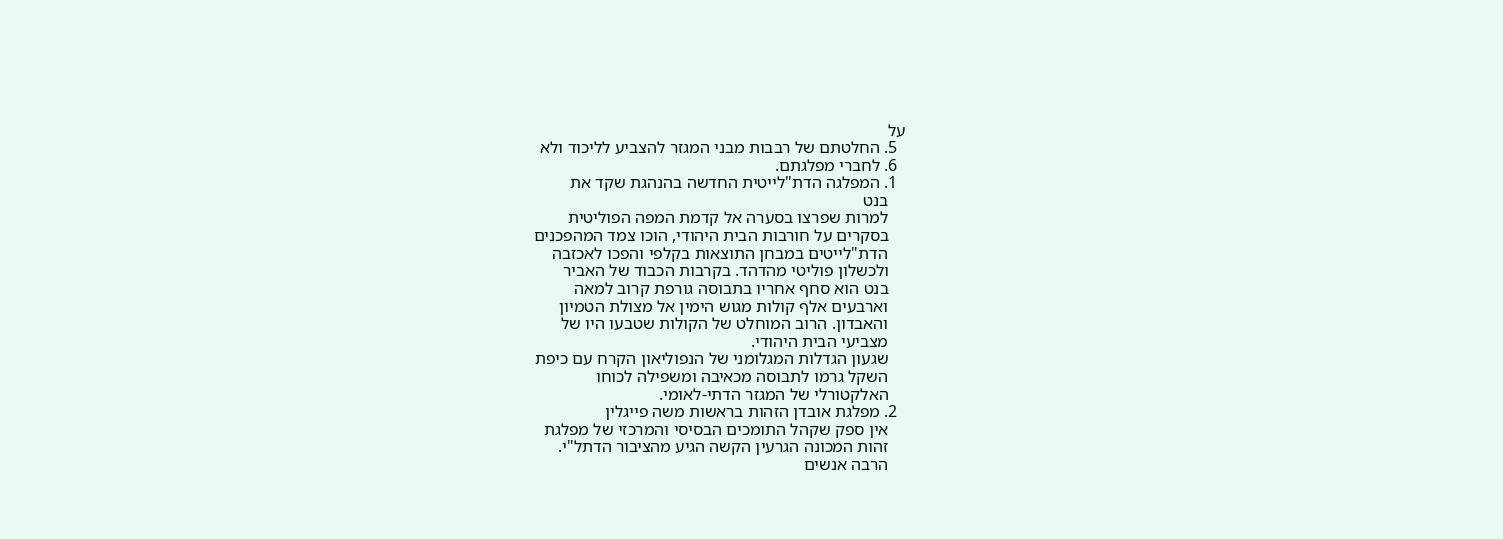על
  5. החלטתם של רבבות מבני המגזר להצביע לליכוד ולא
  6. לחברי מפלגתם.
  1. המפלגה הדת"לייטית החדשה בהנהגת שקד את
    בנט
    למרות שפרצו בסערה אל קדמת המפה הפוליטית
    בסקרים על חורבות הבית היהודי, הוכו צמד המהפכנים
    הדת"לייטים במבחן התוצאות בקלפי והפכו לאכזבה
    ולכשלון פוליטי מהדהד. בקרבות הכבוד של האביר
    בנט הוא סחף אחריו בתבוסה גורפת קרוב למאה
    וארבעים אלף קולות מגוש הימין אל מצולת הטמיון
    והאבדון. הרוב המוחלט של הקולות שטבעו היו של
    מצביעי הבית היהודי.
    שגעון הגדלות המגלומני של הנפוליאון הקרח עם כיפת
    השקל גרמו לתבוסה מכאיבה ומשפילה לכוחו
    האלקטורלי של המגזר הדתי-לאומי.
  2. מפלגת אובדן הזהות בראשות משה פייגלין
    אין ספק שקהל התומכים הבסיסי והמרכזי של מפלגת
    זהות המכונה הגרעין הקשה הגיע מהציבור הדתל"י.
    הרבה אנשים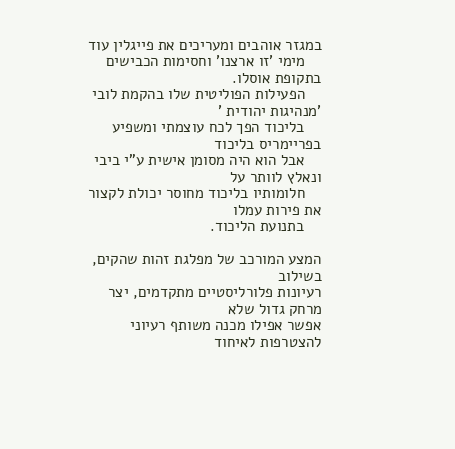במגזר אוהבים ומעריכים את פייגלין עוד
    מימי 'זו ארצנו' וחסימות הכבישים בתקופת אוסלו.
    הפעילות הפוליטית שלו בהקמת לובי 'מנהיגות יהודית '
    בליכוד הפך לכח עוצמתי ומשפיע בפריימריס בליכוד
    אבל הוא היה מסומן אישית ע"י ביבי ונאלץ לוותר על
    חלומותיו בליכוד מחוסר יכולת לקצור את פירות עמלו
    בתנועת הליכוד.

המצע המורכב של מפלגת זהות שהקים, בשילוב
רעיונות פלורליסטיים מתקדמים, יצר מרחק גדול שלא
אפשר אפילו מכנה משותף רעיוני להצטרפות לאיחוד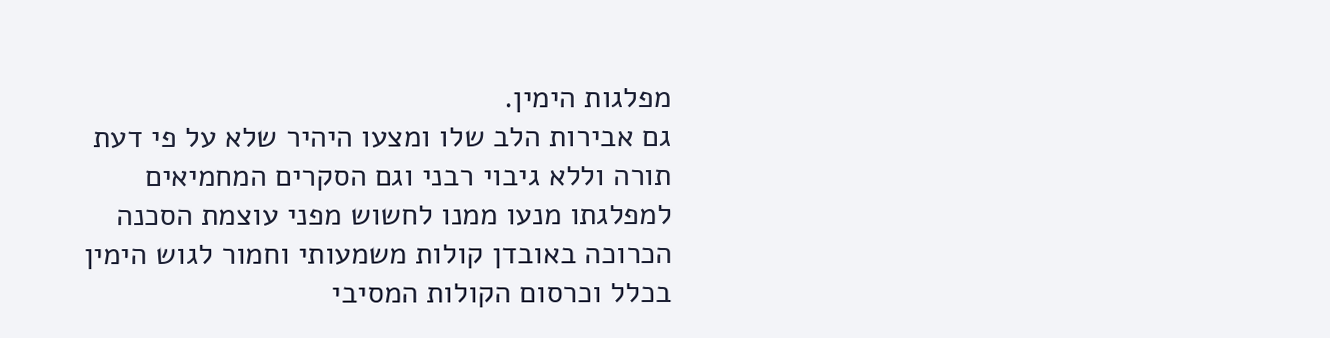מפלגות הימין.
גם אבירות הלב שלו ומצעו היהיר שלא על פי דעת
תורה וללא גיבוי רבני וגם הסקרים המחמיאים
למפלגתו מנעו ממנו לחשוש מפני עוצמת הסכנה
הכרוכה באובדן קולות משמעותי וחמור לגוש הימין
בכלל וכרסום הקולות המסיבי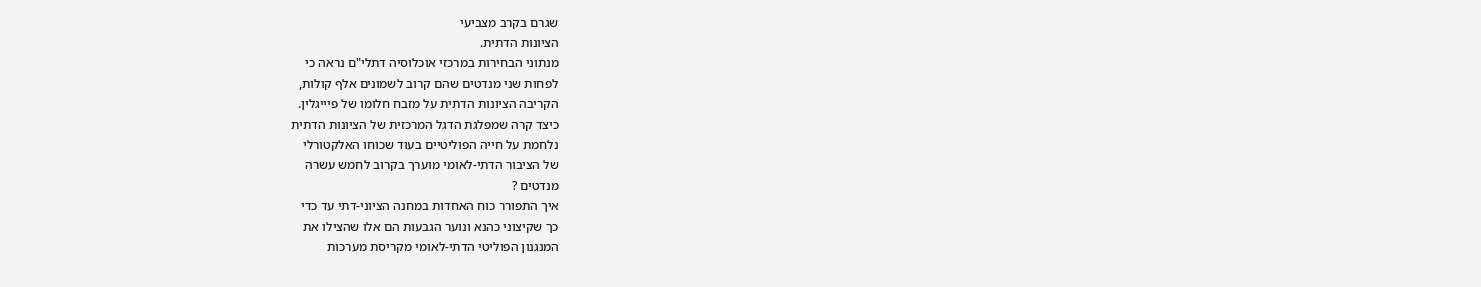שגרם בקרב מצביעי
הציונות הדתית.
מנתוני הבחירות במרכזי אוכלוסיה דתלי"ם נראה כי
לפחות שני מנדטים שהם קרוב לשמונים אלף קולות,
הקריבה הציונות הדתית על מזבח חלומו של פיייגלין.
כיצד קרה שמפלגת הדגל המרכזית של הציונות הדתית
נלחמת על חייה הפוליטיים בעוד שכוחו האלקטורלי
של הציבור הדתי-לאומי מוערך בקרוב לחמש עשרה
מנדטים ?
איך התפורר כוח האחדות במחנה הציוני-דתי עד כדי
כך שקיצוני כהנא ונוער הגבעות הם אלו שהצילו את
המנגנון הפוליטי הדתי-לאומי מקריסת מערכות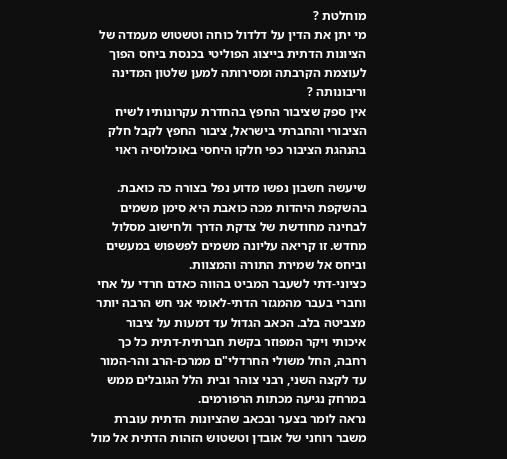מוחלטת ?
מי יתן את הדין על דלדול כוחה וטשטוש מעמדה של
הציונות הדתית בייצוג הפוליטי בכנסת ביחס הפוך
לעוצמת הקרבתה ומסירותה למען שלטון המדינה
וריבונותה ?
אין ספק שציבור החפץ בהחדרת עקרונותיו לשיח
הציבורי והחברתי בישראל, ציבור החפץ לקבל חלק
בהנהגת הציבור כפי חלקו היחסי באוכלוסיה ראוי

שיעשה חשבון נפשו מדוע נפל בצורה כה כואבת.
בהשקפת היהדות מכה כואבת היא סימן משמים
לבחינה מחודשת של צדקת הדרך ולחישוב מסלול
מחדש. זו קריאה עליונה משמים לפשפוש במעשים
וביחס אל שמירת התורה והמצוות.
כציוני-דתי לשעבר המביט בהווה כאדם חרדי על אחי
וחברי בעבר מהמגזר הדתי-לאומי אני חש הרבה יותר
מצביטה בלב. הכאב הגדול עד דמעות על ציבור
איכותי ויקר המפוזר בקשת חברתית-דתית כל כך
רחבה, החל משולי החרדלי"ם ממרכז-הרב והר-המור
עד לקצה השני, רבני צוהר ובית הלל הגובלים ממש
במרחק נגיעה מכתות הרפורמים.
נראה לומר בצער ובכאב שהציונות הדתית עוברת
משבר רוחני של אובדן וטשטוש הזהות הדתית אל מול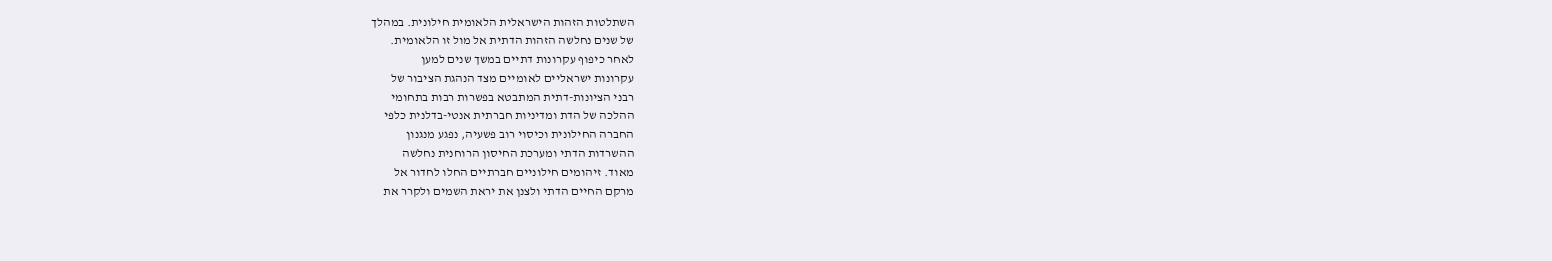השתלטות הזהות הישראלית הלאומית חילונית. במהלך
של שנים נחלשה הזהות הדתית אל מול זו הלאומית.
לאחר כיפוף עקרונות דתיים במשך שנים למען
עקרונות ישראליים לאומיים מצד הנהגת הציבור של
רבני הציונות-דתית המתבטא בפשרות רבות בתחומי
ההלכה של הדת ומדיניות חברתית אנטי-בדלנית כלפי
החברה החילונית וכיסוי רוב פשעיה, נפגע מנגנון
ההשרדות הדתי ומערכת החיסון הרוחנית נחלשה
מאוד. זיהומים חילוניים חברתיים החלו לחדור אל
מרקם החיים הדתי ולצנן את יראת השמים ולקרר את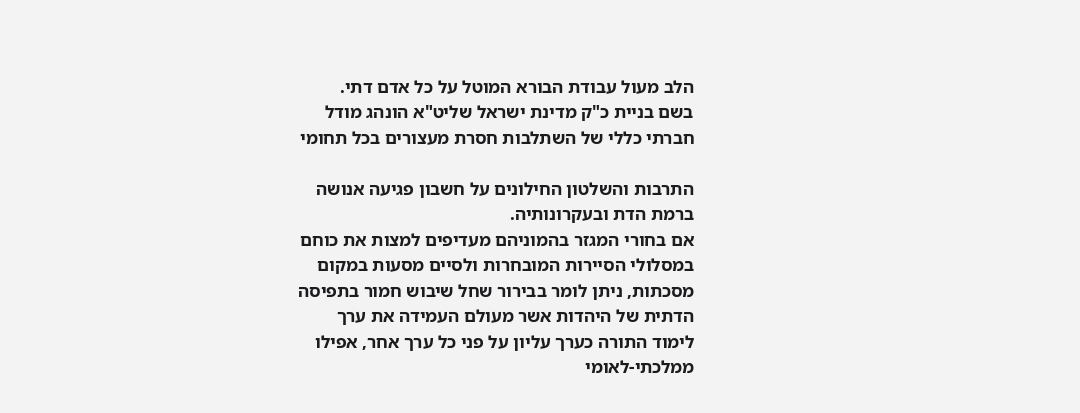הלב מעול עבודת הבורא המוטל על כל אדם דתי.
בשם בניית כ"ק מדינת ישראל שליט"א הונהג מודל
חברתי כללי של השתלבות חסרת מעצורים בכל תחומי

התרבות והשלטון החילונים על חשבון פגיעה אנושה
ברמת הדת ובעקרונותיה.
אם בחורי המגזר בהמוניהם מעדיפים למצות את כוחם
במסלולי הסיירות המובחרות ולסיים מסעות במקום
מסכתות, ניתן לומר בבירור שחל שיבוש חמור בתפיסה
הדתית של היהדות אשר מעולם העמידה את ערך
לימוד התורה כערך עליון על פני כל ערך אחר, אפילו
ממלכתי-לאומי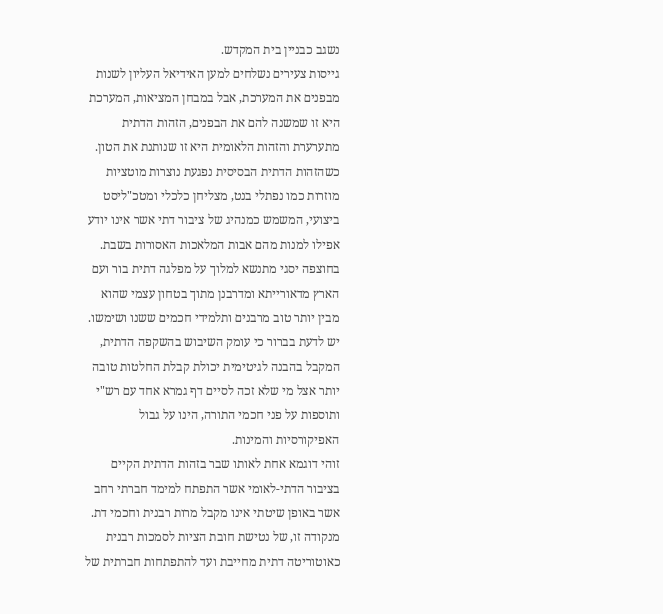נשגב כבניין בית המקדש.
גייסות צעירים נשלחים למען האידיאל העליון לשנות
מבפנים את המערכת, אבל במבחן המציאות, המערכת
היא זו שמשנה להם את הבפנים, הזהות הדתית
מתערערת והזהות הלאומית היא זו שנותנת את הטון.
כשהזהות הדתית הבסיסית נפגעת נוצרות מוטציות
מוזרות כמו נפתלי בנט, מצליחן כלכלי ומטכ"ליסט
ביצועי, המשמש כמנהיג של ציבור דתי אשר אינו יודע
אפילו למנות מהם אבות המלאכות האסורות בשבת.
בחוצפה יסגי מתנשא למלוך על מפלגה דתית בור ועם
הארץ מדאורייתא ומדרבנן מתוך בטחון עצמי שהוא
מבין יותר טוב מרבנים ותלמידי חכמים ששנו ושימשו.
יש לדעת בברור כי עומק השיבוש בהשקפה הדתית,
המקבל בהבנה לגיטימית יכולת קבלת החלטות טובה
יותר אצל מי שלא זכה לסיים דף גמרא אחד עם רש"י
ותוספות על פני חכמי התורה, הינו על גבול
האפיקורסיות והמינות.
זוהי דוגמא אחת לאותו שבר בזהות הדתית הקיים
בציבור הדתי-לאומי אשר התפתח למימד חברתי רחב
אשר באופן שיטתי אינו מקבל מרות רבנית וחכמי דת.
מנקודה זו, של נטישת חובת הציות לסמכות רבנית
כאוטוריטה דתית מחייבת ועד להתפתחות חברתית של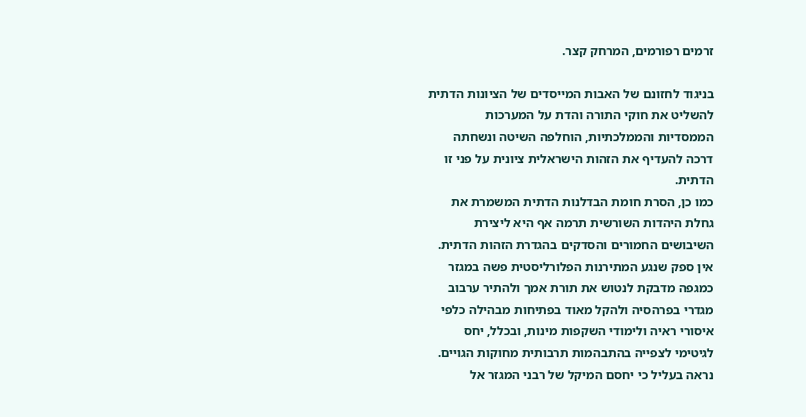זרמים רפורמים, המרחק קצר.

בניגוד לחזונם של האבות המייסדים של הציונות הדתית
להשליט את חוקי התורה והדת על המערכות
הממסדיות והממלכתיות, הוחלפה השיטה ונשחתה
דרכה להעדיף את הזהות הישראלית ציונית על פני זו
הדתית.
כמו כן, הסרת חומת הבדלנות הדתית המשמרת את
גחלת היהדות השורשית תרמה אף היא ליצירת
השיבושים החמורים והסדקים בהגדרת הזהות הדתית.
אין ספק שנגע המתירנות הפלורליסטית פשה במגזר
כמגפה מדבקת לנטוש את תורת אמך ולהתיר ערבוב
מגדרי בפרהסיה ולהקל מאוד בפתיחות מבהילה כלפי
איסורי ראיה ולימודי השקפות מינות, ובכלל, יחס
לגיטימי לצפייה בהתבהמות תרבותית מחוקות הגויים.
נראה בעליל כי יחסם המיקל של רבני המגזר אל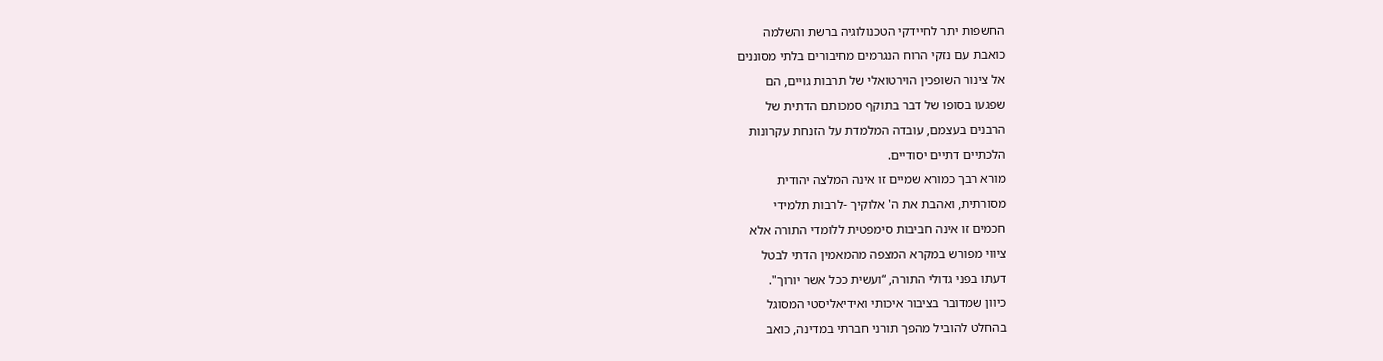החשפות יתר לחיידקי הטכנולוגיה ברשת והשלמה
כואבת עם נזקי הרוח הנגרמים מחיבורים בלתי מסוננים
אל צינור השופכין הוירטואלי של תרבות גויים, הם
שפגעו בסופו של דבר בתוקף סמכותם הדתית של
הרבנים בעצמם, עובדה המלמדת על הזנחת עקרונות
הלכתיים דתיים יסודיים.
מורא רבך כמורא שמיים זו אינה המלצה יהודית
מסורתית, ואהבת את ה' אלוקיך -לרבות תלמידי
חכמים זו אינה חביבות סימפטית ללומדי התורה אלא
ציווי מפורש במקרא המצפה מהמאמין הדתי לבטל
דעתו בפני גדולי התורה, “ועשית ככל אשר יורוך".
כיוון שמדובר בציבור איכותי ואידיאליסטי המסוגל
בהחלט להוביל מהפך תורני חברתי במדינה, כואב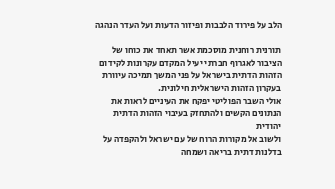הלב על פירוד הלבבות ופיזור הדעות ועל העדר הנהגה

תורנית רוחנית מוסכמת אשר תאחד את כוחו של
הציבור לאגרוף חברתי יעיל המקדם עקרונות לקידום
הזהות הדתית בישראל על פני המשך תמיכה עיוורת
בעקרון הזהות הישראלית חילונית.
אולי השבר הפוליטי יפקח את העיניים לראות את
הנתונים הקשים ולהתחזק בעיבוי הזהות הדתית יהודית
ולשוב אל מקורות הרוח של עם ישראל ולהקפדה על
בדלנות דתית בריאה ושמחה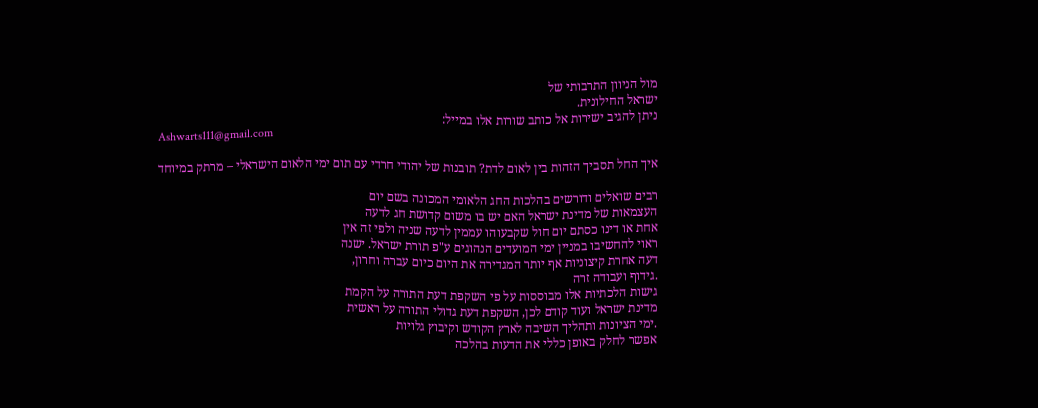מול הניוון התרבותי של
ישראל החילונית.
ניתן להגיב ישירות אל כותב שורות אלו במייל:
Ashwarts111@gmail.com

איך החל תסביך הזהות בין לאום לדת? תובנות של יהודי חרדי עם תום ימי הלאום הישראלי – מרתק במיוחד

רבים שואלים ודורשים בהלכות החג הלאומי המכונה בשם יום
העצמאות של מדינת ישראל האם יש בו משום קדושת חג לדעה
אחת או דינו כסתם יום חול שקבעוהו עממין לדעה שניה ולפי זה אין
ראוי להחשיבו במניין ימי המועדים הנהוגים ע"פ תורת ישראל. ישנה
דעה אחרת קיצוניות אף יותר המגדירה את היום כיום עברה וחרון,
.גידוף ועבודה זרה
גישות הלכתיות אלו מבוססות על פי השקפת דעת התורה על הקמת
מדינת ישראל ועוד קודם לכן, השקפת דעת גדולי התורה על ראשית
.ימי הציונות ותהליך השיבה לארץ הקודש וקיבוץ גלויות
אפשר לחלק באופן כללי את הדעות בהלכה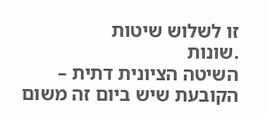זו לשלוש שיטות
.שונות
השיטה הציונית דתית – הקובעת שיש ביום זה משום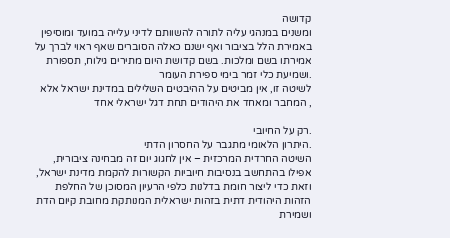קדושה
ומשנים במנהגי עליה לתורה להשוותם לדיני עלייה במועד ומוסיפין
באמירת הלל בציבור ואף ישנם כאלה הסוברים שאף ראוי לברך על
אמירתו בשם ומלכות. בשם קדושת היום מתירים גילוח, תספורת
.ושמיעת כלי זמר בימי ספירת העומר
לשיטה זו, אין מביטים על ההיבטים השלילים במדינת ישראל אלא
, המחבר ומאחד את היהודים תחת דגל ישראלי אחד

.רק על החיובי
.היתרון הלאומי מתגבר על החסרון הדתי
השיטה החרדית המרכזית – אין לחגוג יום זה מבחינה ציבורית,
אפילו בהתחשב בנסיבות חיוביות הקשורות להקמת מדינת ישראל,
וזאת כדי ליצור חומת בדלנות כלפי הרעיון המסוכן של החלפת
הזהות היהודית דתית בזהות ישראלית המנותקת מחובת קיום הדת
ושמירת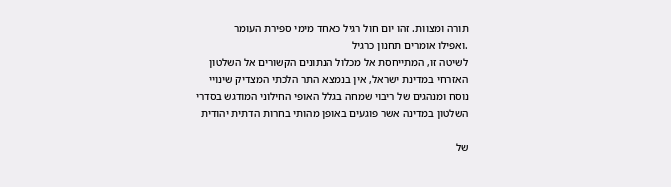תורה ומצוות. זהו יום חול רגיל כאחד מימי ספירת העומר
.ואפילו אומרים תחנון כרגיל
לשיטה זו, המתייחסת אל מכלול הנתונים הקשורים אל השלטון
האזרחי במדינת ישראל, אין בנמצא התר הלכתי המצדיק שינויי
נוסח ומנהגים של ריבוי שמחה בגלל האופי החילוני המודגש בסדרי
השלטון במדינה אשר פוגעים באופן מהותי בחרות הדתית יהודית

של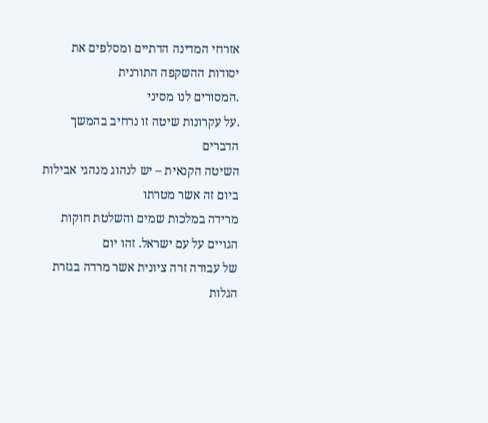אזרחי המדינה הדתיים ומסלפים את יסודות ההשקפה התורנית
.המסורים לנו מסיני
.על עקרונות שיטה זו נרחיב בהמשך הדברים
השיטה הקנאית – יש לנהוג מנהגי אבילות ביום זה אשר מטרתו
מרידה במלכות שמים והשלטת חוקות הגויים על עם ישראל. זהו יום
של עבודה זרה ציונית אשר מרדה בגזרת הגלות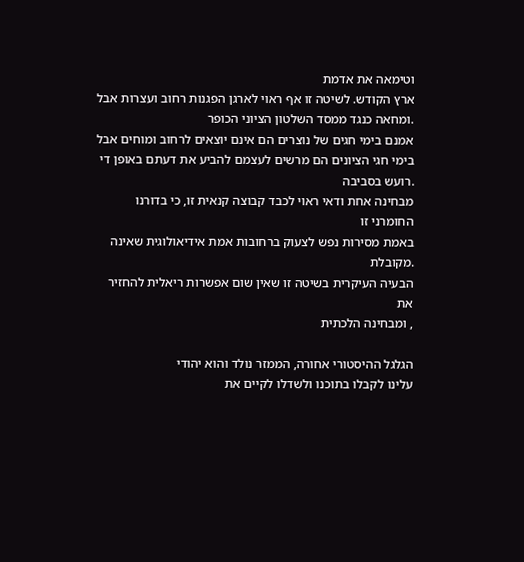וטימאה את אדמת
ארץ הקודש. לשיטה זו אף ראוי לארגן הפגנות רחוב ועצרות אבל
.ומחאה כנגד ממסד השלטון הציוני הכופר
אמנם בימי חגים של נוצרים הם אינם יוצאים לרחוב ומוחים אבל
בימי חגי הציונים הם מרשים לעצמם להביע את דעתם באופן די
.רועש בסביבה
מבחינה אחת ודאי ראוי לכבד קבוצה קנאית זו, כי בדורנו החומרני זו
באמת מסירות נפש לצעוק ברחובות אמת אידיאולוגית שאינה
.מקובלת
הבעיה העיקרית בשיטה זו שאין שום אפשרות ריאלית להחזיר את
, ומבחינה הלכתית

הגלגל ההיסטורי אחורה, הממזר נולד והוא יהודי
עלינו לקבלו בתוכנו ולשדלו לקיים את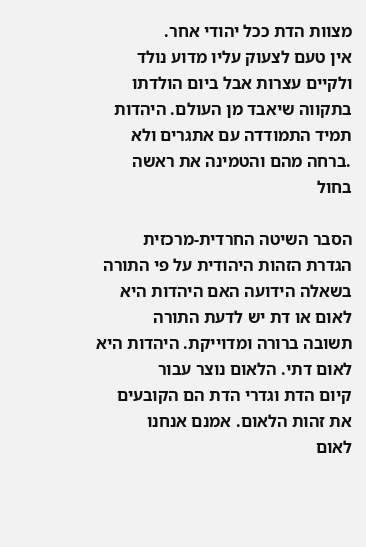מצוות הדת ככל יהודי אחר.
אין טעם לצעוק עליו מדוע נולד ולקיים עצרות אבל ביום הולדתו
בתקווה שיאבד מן העולם. היהדות תמיד התמודדה עם אתגרים ולא
.ברחה מהם והטמינה את ראשה בחול

הסבר השיטה החרדית-מרכזית
הגדרת הזהות היהודית על פי התורה
בשאלה הידועה האם היהדות היא לאום או דת יש לדעת התורה
תשובה ברורה ומדוייקת. היהדות היא לאום דתי. הלאום נוצר עבור
קיום הדת וגדרי הדת הם הקובעים את זהות הלאום. אמנם אנחנו
לאום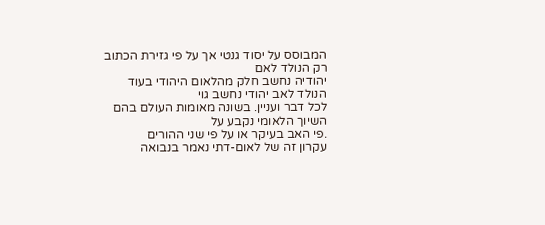המבוסס על יסוד גנטי אך על פי גזירת הכתוב רק הנולד לאם
יהודיה נחשב חלק מהלאום היהודי בעוד הנולד לאב יהודי נחשב גוי
לכל דבר ועניין. בשונה מאומות העולם בהם השיוך הלאומי נקבע על
.פי האב בעיקר או על פי שני ההורים
עקרון זה של לאום-דתי נאמר בנבואה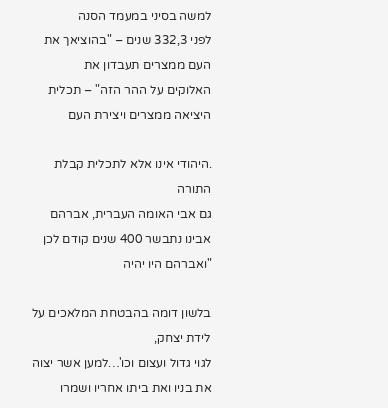למשה בסיני במעמד הסנה
לפני 332,3 שנים – "בהוציאך את העם ממצרים תעבדון את
האלוקים על ההר הזה" – תכלית היציאה ממצרים ויצירת העם

.היהודי אינו אלא לתכלית קבלת התורה
גם אבי האומה העברית, אברהם אבינו נתבשר 400 שנים קודם לכן
"ואברהם היו יהיה

בלשון דומה בהבטחת המלאכים על לידת יצחק,
לגוי גדול ועצום וכו'…למען אשר יצוה את בניו ואת ביתו אחריו ושמרו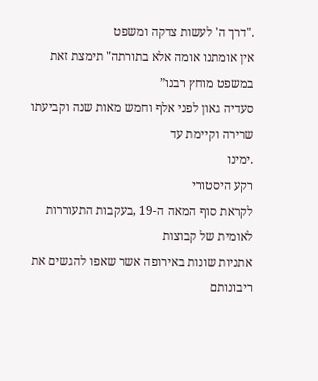."דרך ה' לעשות צדקה ומשפט
אין אומתנו אומה אלא בתורתה" תימצת זאת במשפט מוחץ רבנו”
סעדיה גאון לפני אלף וחמש מאות שנה וקביעתו שרירה וקיימת עד
.ימינו
רקע היסטורי
לקראת סוף המאה ה-19 ,בעקבות התעוררות לאומית של קבוצות
אתניות שונות באירופה אשר שאפו להגשים את ריבונותם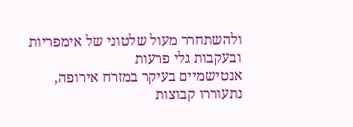ולהשתחרר מעול שלטוני של אימפריות ובעקבות גלי פרעות
אנטישמיים בעיקר במזרח אירופה, נתעוררו קבוצות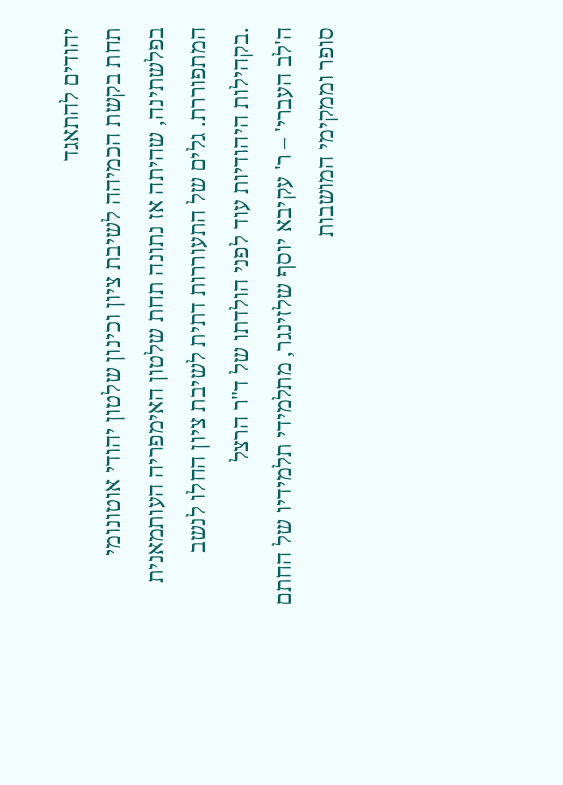יהודים להתאגד
תחת בקשת הכמיהה לשיבת ציון וכינון שלטון יהודי אוטונומי
בפלשתינה, שהיתה אז נתונה תחת שלטון האימפריה העותמאנית
המתפוררת. גלים של התעוררות דתית לשיבת ציון החלו לנשב
.בקהילות היהודיות עוד לפני הולדתו של ד"ר הרצל
ה'לב העברי' – ר' עקיבא יוסף שלזינגר, מתלמידי תלמידיו של החתם
סופר וממקימי המושבות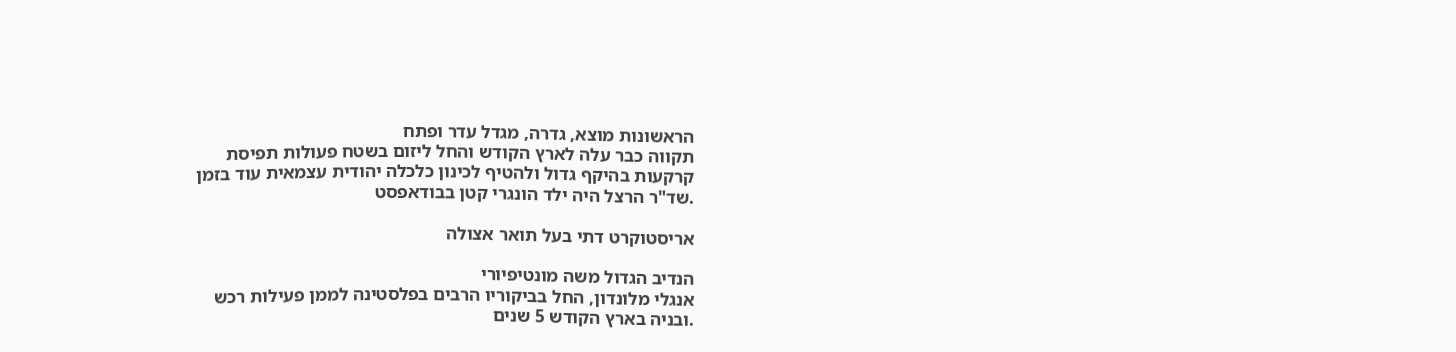הראשונות מוצא, גדרה, מגדל עדר ופתח
תקווה כבר עלה לארץ הקודש והחל ליזום בשטח פעולות תפיסת
קרקעות בהיקף גדול ולהטיף לכינון כלכלה יהודית עצמאית עוד בזמן
.שד"ר הרצל היה ילד הונגרי קטן בבודאפסט

אריסטוקרט דתי בעל תואר אצולה

הנדיב הגדול משה מונטיפיורי
אנגלי מלונדון, החל בביקוריו הרבים בפלסטינה לממן פעילות רכש
.ובניה בארץ הקודש 5 שנים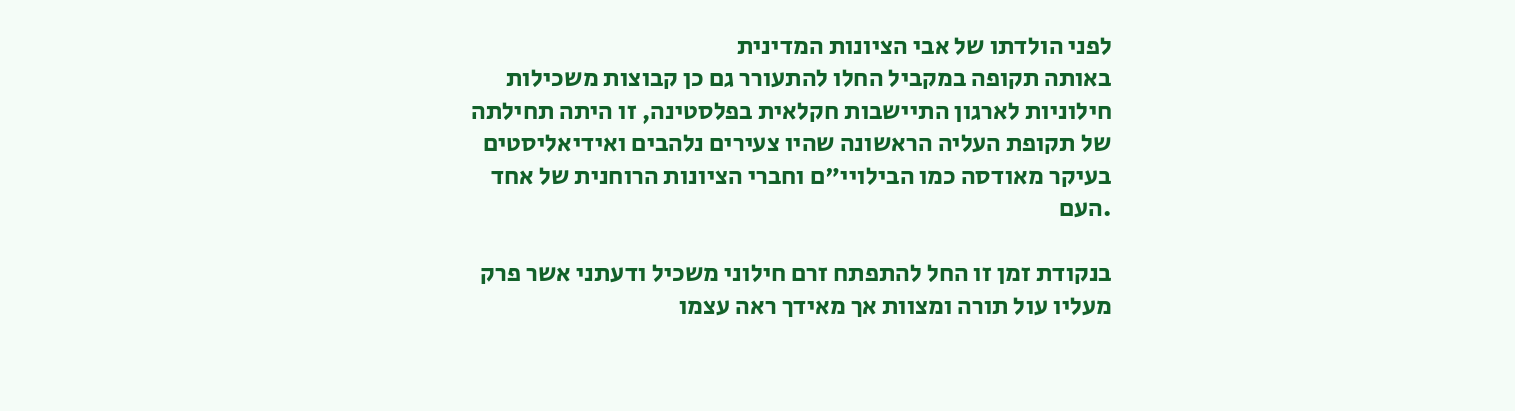לפני הולדתו של אבי הציונות המדינית
באותה תקופה במקביל החלו להתעורר גם כן קבוצות משכילות
חילוניות לארגון התיישבות חקלאית בפלסטינה, זו היתה תחילתה
של תקופת העליה הראשונה שהיו צעירים נלהבים ואידיאליסטים
בעיקר מאודסה כמו הבילויי"ם וחברי הציונות הרוחנית של אחד
.העם

בנקודת זמן זו החל להתפתח זרם חילוני משכיל ודעתני אשר פרק
מעליו עול תורה ומצוות אך מאידך ראה עצמו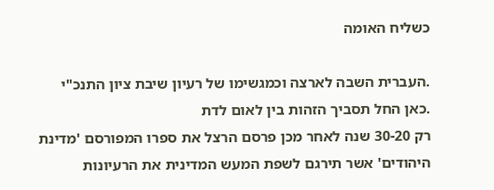כשליח האומה

.העברית השבה לארצה וכמגשימו של רעיון שיבת ציון התנכ"י
.כאן החל תסביך הזהות בין לאום לדת
רק 30-20 שנה לאחר מכן פרסם הרצל את ספרו המפורסם 'מדינת
היהודים' אשר תירגם לשפת המעש המדינית את הרעיונות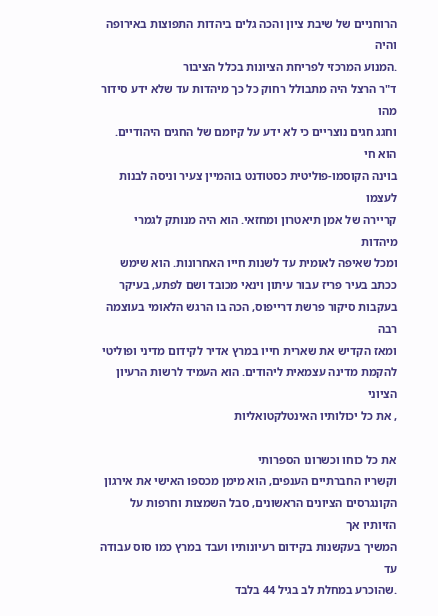הרוחניים של שיבת ציון והכה גלים ביהדות התפוצות באירופה והיה
.המנוע המרכזי לפריחת הציונות בכלל הציבור
ד"ר הרצל היה מתבולל רחוק כל כך מיהדות עד שלא ידע סידור מהו
וחגג חגים נוצריים כי לא ידע על קיומם של החגים היהודיים. הוא חי
בוינה הקוסמו-פוליטית כסטודנט בוהמיין צעיר וניסה לבנות לעצמו
קריירה של אמן תיאטרון ומחזאי. הוא היה מנותק לגמרי מיהדות
ומכל שאיפה לאומית עד לשנות חייו האחרונות. הוא שימש
ככתב בעיר פריז עבור עיתון וינאי מכובד ושם לפתע, בעיקר
בעקבות סיקור פרשת דרייפוס, הכה בו הרגש הלאומי בעוצמה רבה
ומאז הקדיש את שארית חייו במרץ אדיר לקידום מדיני ופוליטי
להקמת מדינה עצמאית ליהודים. הוא העמיד לרשות הרעיון הציוני
, את כל יכולותיו האינטלקטואליות

את כל כוחו וכשרונו הספרותי
וקשריו החברתיים הענפים, הוא מימן מכספו האישי את אירגון
הקונגרסים הציונים הראשונים, סבל השמצות וחרפות על הזיותיו אך
המשיך בעקשנות בקידום רעיונותיו ועבד במרץ כמו סוס עבודה עד
.שהוכרע במחלת לב בגיל 44 בלבד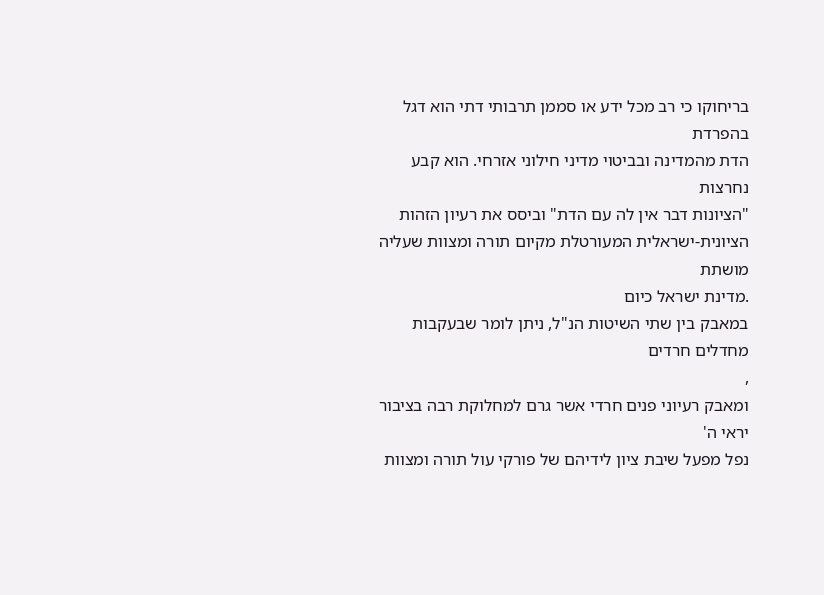בריחוקו כי רב מכל ידע או סממן תרבותי דתי הוא דגל בהפרדת
הדת מהמדינה ובביטוי מדיני חילוני אזרחי. הוא קבע נחרצות
"הציונות דבר אין לה עם הדת" וביסס את רעיון הזהות
הציונית-ישראלית המעורטלת מקיום תורה ומצוות שעליה מושתת
.מדינת ישראל כיום
במאבק בין שתי השיטות הנ"ל, ניתן לומר שבעקבות מחדלים חרדים
,
ומאבק רעיוני פנים חרדי אשר גרם למחלוקת רבה בציבור יראי ה'
נפל מפעל שיבת ציון לידיהם של פורקי עול תורה ומצוות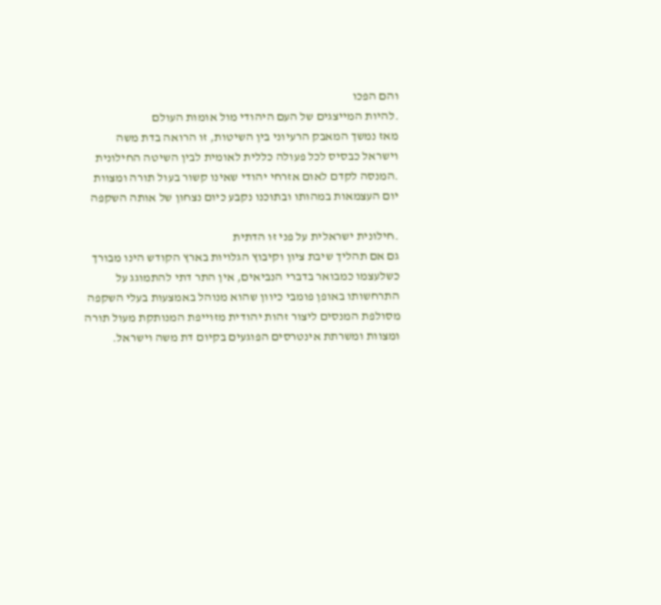והם הפכו
.להיות המייצגים של העם היהודי מול אומות העולם
מאז נמשך המאבק הרעיוני בין השיטות, זו הרואה בדת משה
וישראל כבסיס לכל פעולה כללית לאומית לבין השיטה החילונית
.המנסה לקדם לאום אזרחי יהודי שאינו קשור בעול תורה ומצוות
יום העצמאות במהותו ובתוכנו נקבע כיום נצחון של אותה השקפה

.חילונית ישראלית על פני זו הדתית
גם אם תהליך שיבת ציון וקיבוץ הגלויות בארץ הקודש הינו מבורך
כשלעצמו כמבואר בדברי הנביאים, אין התר דתי להתמוגג על
התרחשותו באופן פומבי כיוון שהוא מנוהל באמצעות בעלי השקפה
מסולפת המנסים ליצור זהות יהודית מזוייפת המנותקת מעול תורה
ומצוות ומשרתת אינטרסים הפוגעים בקיום דת משה וישראל.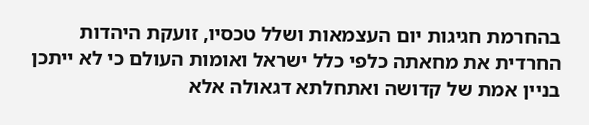בהחרמת חגיגות יום העצמאות ושלל טכסיו, זועקת היהדות
החרדית את מחאתה כלפי כלל ישראל ואומות העולם כי לא ייתכן
בניין אמת של קדושה ואתחלתא דגאולה אלא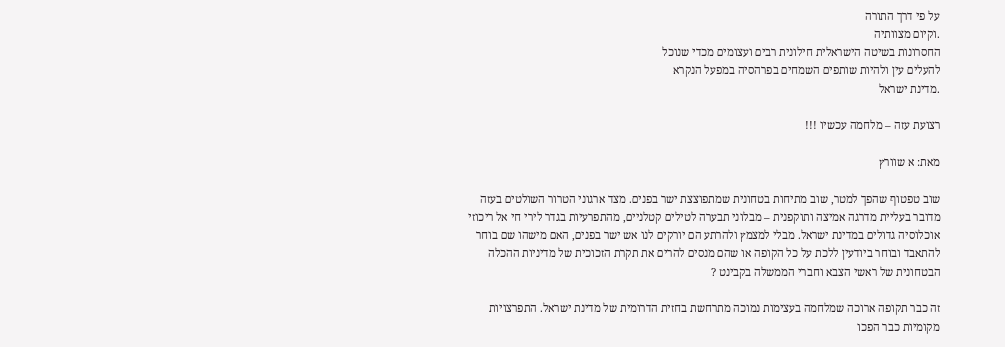על פי דרך התורה
.וקיום מצוותיה
החסרונות בשיטה הישראלית חילונית רבים ועצומים מכדי שנוכל
להעלים עין ולהיות שותפים השמחים בפרהסיה במפעל הנקרא
.מדינת ישראל

רצועת עזה – מלחמה עכשיו !!!

מאת: א שוורץ

שוב טפטוף שהפך למטר, שוב מתיחות בטחונית שמתפוצצת ישר בפנים. מצד ארגוני הטרור השולטים בעזה מדובר בעליית מדרגה אמיצה ותוקפנית – מבלוני תבערה לטילים קטלניים, מהתפרעיות בגדר לירי חי אל ריכוזי אוכלוסיה גדולים במדינת ישראל. מבלי למצמץ ולהרתע הם יורקים לנו אש ישר בפנים, האם מישהו שם בוחר להתאבד ובוחר ביודעין ללכת על כל הקופה או שהם מנסים להרים את תקרת הזכוכית של מדיניות ההכלה הבטחונית של ראשי הצבא וחברי הממשלה בקבינט ?

זה כבר תקופה ארוכה שמלחמה בעצימות נמוכה מתרחשת בחזית הדרומית של מדינת ישראל. התפרצויות מקומיות כבר הפכו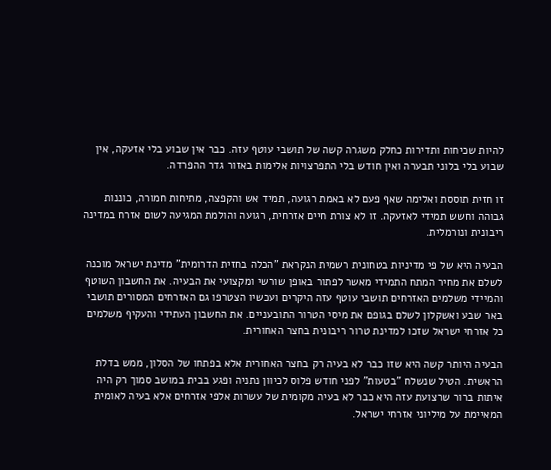להיות שכיחות ותדירות כחלק משגרה קשה של תושבי עוטף עזה. כבר אין שבוע בלי אזעקה, אין שבוע בלי בלוני תבערה ואין חודש בלי התפרצויות אלימות באזור גדר ההפרדה.

זו חזית תוססת ואלימה שאף פעם לא באמת רגועה, תמיד אש והקפצה, מתיחות חמורה, כוננות גבוהה וחשש תמידי לאזעקה. זו לא צורת חיים אזרחית, רגועה והולמת המגיעה לשום אזרח במדינה ריבונית ונורמלית.

הבעיה היא של פי מדיניות בטחונית רשמית הנקראת "הכלה בחזית הדרומית" מדינת ישראל מוכנה לשלם את מחיר המתח התמידי מאשר לפתור באופן שורשי ומקצועי את הבעיה. את החשבון השוטף והמיידי משלמים האזרחים תושבי עוטף עזה היקרים ועכשיו הצטרפו גם האזרחים המסורים תושבי באר שבע ואשקלון לשלם בגופם את מיסי הטרור התובעניים. את החשבון העתידי והעקיף משלמים כל אזרחי ישראל שזכו למדינת טרור ריבונית בחצר האחורית.

הבעיה היותר קשה היא שזו כבר לא בעיה רק בחצר האחורית אלא בפתחו של הסלון, ממש בדלת הראשית. הטיל שנשלח "בטעות" לפני חודש פלוס לכיוון נתניה ופגע בבית במושב סמוך רק היה איתות ברור שרצועת עזה היא כבר לא בעיה מקומית של עשרות אלפי אזרחים אלא בעיה לאומית המאיימת על מיליוני אזרחי ישראל.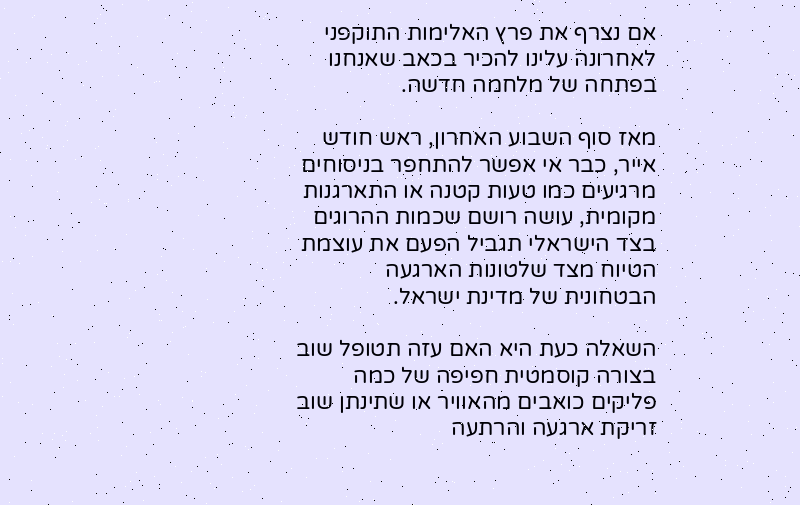אם נצרף את פרץ האלימות התוקפני לאחרונה עלינו להכיר בכאב שאנחנו בפתחה של מלחמה חדשה.

מאז סוף השבוע האחרון, ראש חודש אייר, כבר אי אפשר להתחפר בניסוחים מרגיעים כמו טעות קטנה או התארגנות מקומית, עושה רושם שכמות ההרוגים בצד הישראלי תגביל הפעם את עוצמת הטיוח מצד שלטונות הארגעה הבטחונית של מדינת ישראל.

השאלה כעת היא האם עזה תטופל שוב בצורה קוסמטית חפיפה של כמה פליקים כואבים מהאוויר או שתינתן שוב זריקת ארגעה והרתעה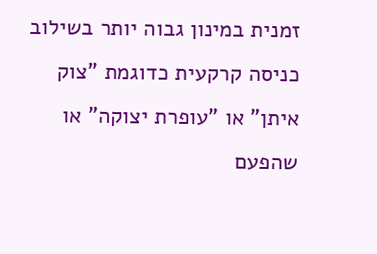זמנית במינון גבוה יותר בשילוב כניסה קרקעית כדוגמת "צוק איתן" או "עופרת יצוקה" או שהפעם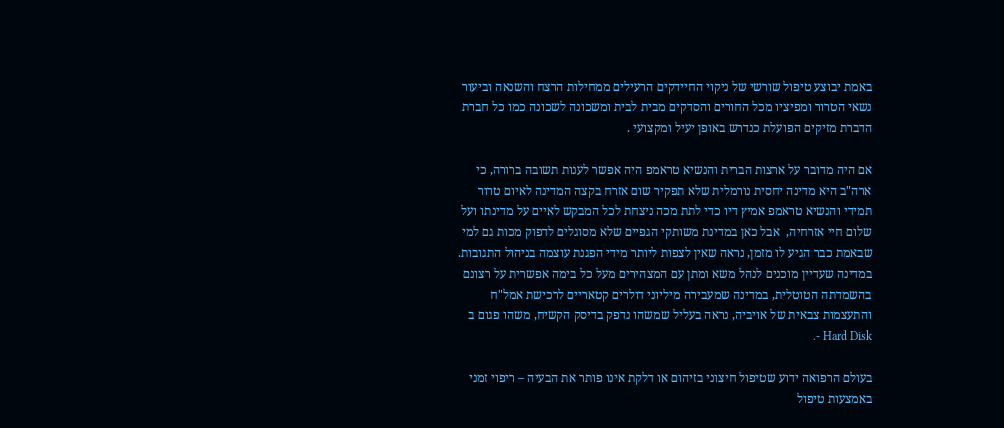באמת יבוצע טיפול שורשי של ניקוי החיידקים הרעילים ממחילות הרצח והשנאה וביעור נשאי הטרור ומפיציו מכל החורים והסדקים מבית לבית ומשכונה לשכונה כמו כל חברת הדברת מזיקים הפועלת כנדרש באופן יעיל ומקצועי .

אם היה מדובר על ארצות הברית והנשיא טראמפ היה אפשר לענות תשובה ברורה, כי ארה"ב היא מדינה יחסית נורמלית שלא תפקיר שום אזרח בקצה המדינה לאיום טרור תמידי והנשיא טראמפ אמיץ דיו כדי לתת מכה ניצחת לכל המבקש לאיים על מדינתו ועל שלום חיי אזרחיה,  אבל כאן במדינת משותקי הגפיים שלא מסוגלים לדפוק מכות גם למי שבאמת כבר הגיע לו מזמן, נראה שאין לצפות ליותר מידי הפגנת עוצמה בניהול התגובות. במדינה שעדיין מוכנים לנהל משא ומתן עם המצהירים מעל כל בימה אפשרית על רצונם בהשמדתה הטוטלית, במדינה שמעבירה מיליוני דולרים קטאריים לרכישת אמל"ח והתעצמות צבאית של אויביה, נראה בעליל שמשהו נדפק בדיסק הקשיח, משהו פגום ב Hard Disk -.

בעולם הרפואה ידוע שטיפול חיצוני בזיהום או דלקת אינו פותר את הבעיה – ריפוי זמני באמצעות טיפול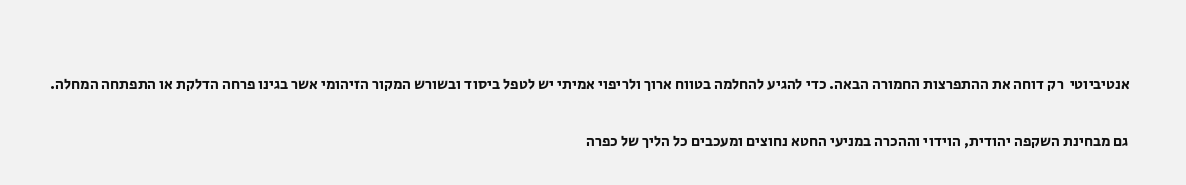אנטיביוטי  רק דוחה את ההתפרצות החמורה הבאה. כדי להגיע להחלמה בטווח ארוך ולריפוי אמיתי יש לטפל ביסוד ובשורש המקור הזיהומי אשר בגינו פרחה הדלקת או התפתחה המחלה.

גם מבחינת השקפה יהודית, הוידוי וההכרה במניעי החטא נחוצים ומעכבים כל הליך של כפרה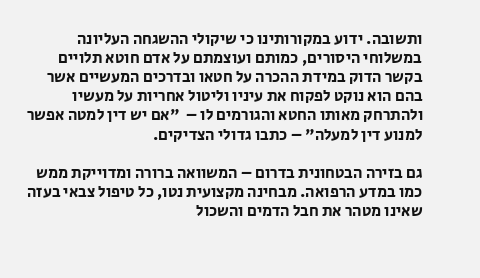ותשובה. ידוע במקורותינו כי שיקולי ההשגחה העליונה במשלוחי היסורים, כמותם ועוצמתם על אדם חוטא תלויים בקשר הדוק במידת ההכרה על חטאו ובדרכים המעשיים אשר בהם הוא נוקט לפקוח את עיניו וליטול אחריות על מעשיו ולהתרחק מאותו החטא והגורמים לו –  "אם יש דין למטה אפשר למנוע דין למעלה" – כתבו גדולי הצדיקים.

גם בזירה הבטחונית בדרום – המשוואה ברורה ומדוייקת ממש כמו במדע הרפואה. מבחינה מקצועית נטו, כל טיפול צבאי בעזה שאינו מטהר את חבל הדמים והשכול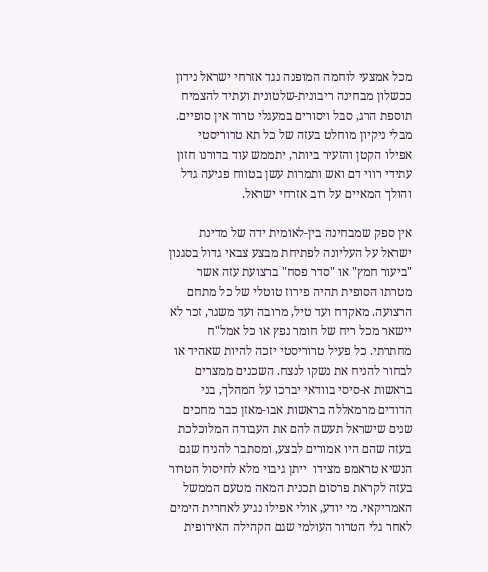מכל אמצעי לוחמה המופנה נגד אזרחי ישראל נידון ככשלון מבחינה ריבונית-שלטונית ועתיד להצמיח תוספת הרג, סבל ויסורים במעגלי טרור אין סופיים. מבלי ניקיון מוחלט בעזה של כל תא טרוריסטי אפילו הקטן והזעיר ביותר, יתממש עוד בדורנו חזון עתידי רווי דם ואש ותמרות עשן בטווח פגיעה גדל והולך המאיים על רוב אזרחי ישראל.

אין ספק שמבחינה בין-לאומית ידה של מדינת ישראל על העליונה לפתיחת מבצע צבאי גדול בסגנון "ביעור חמץ" או "סדר פסח" ברצועת עזה אשר מטרתו הסופית תהיה פירוז טוטלי של כל מתחם הרצועה. מאקדח ועד טיל, מרובה ועד משגר, זכר לא יישאר מכל ריח של חומר נפץ או כל אמל"ח מחתרתי. כל פעיל טרוריסטי יזכה להיות שאהיד או לבחור להניח את נשקו לנצח. השכנים ממצרים בראשות א-סיסי בוודאי יברכו על המהלך, בני הדודים מרמאללה בראשות אבו-מאזן כבר מחכים שנים שישראל תעשה להם את העבודה המלוכלכת בעזה שהם היו אמורים לבצע, ומסתבר להניח שגם הנשיא טראמפ מצידו  ייתן גיבוי מלא לחיסול הטרור בעזה לקראת פרסום תכנית המאה מטעם הממשל האמריקאי. מי יודע, אולי אפילו נגיע לאחרית הימים לאחר גלי הטרור העולמי שגם הקהילה האירופית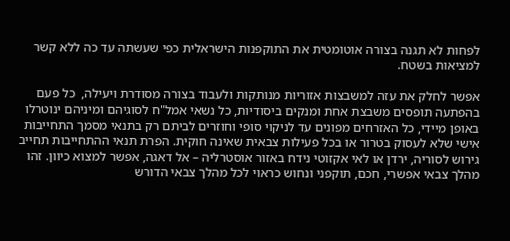לפחות לא תגנה בצורה אוטומטית את התוקפנות הישראלית כפי שעשתה עד כה ללא קשר למציאות בשטח.

אפשר לחלק את עזה למשבצות אזוריות מנותקות ולעבוד בצורה מסודרת ויעילה,  כל פעם בהפתעה תופסים משבצת אחת ומנקים ביסודיות, כל נשאי אמל"ח לסוגיהם ומיניהם ינוטרלו באופן מיידי, כל האזרחים מפונים עד לניקוי סופי וחוזרים לביתם רק בתנאי מסמך התחייבות אישי שלא לעסוק בטרור או בכל פעילות צבאית שאינה חוקית. הפרת תנאי ההתחייבות תחייב גירוש לסוריה, ירדן או לאי אקזוטי נידח באזור אוסטרליה – אל דאגה, אפשר למצוא כיוון. זהו מהלך צבאי אפשרי, חכם, תוקפני ונחוש כראוי לכל מהלך צבאי הדורש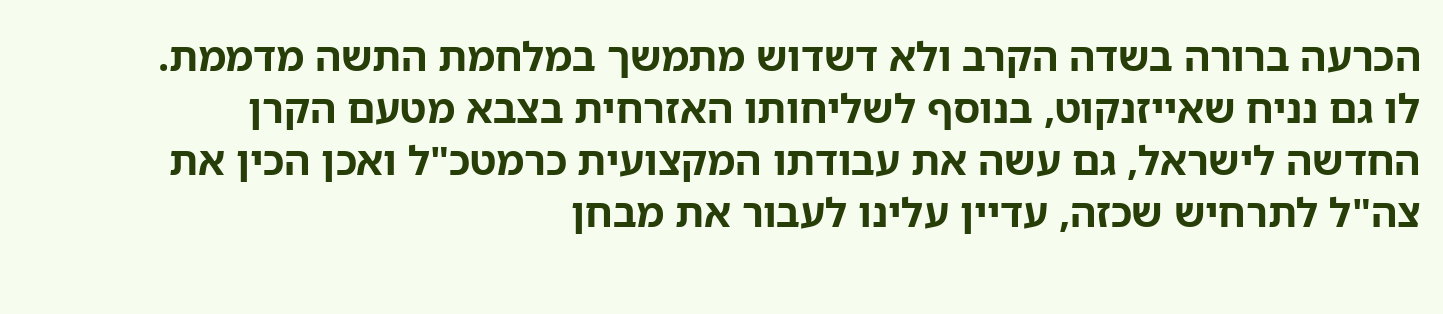הכרעה ברורה בשדה הקרב ולא דשדוש מתמשך במלחמת התשה מדממת. לו גם נניח שאייזנקוט, בנוסף לשליחותו האזרחית בצבא מטעם הקרן החדשה לישראל, גם עשה את עבודתו המקצועית כרמטכ"ל ואכן הכין את צה"ל לתרחיש שכזה, עדיין עלינו לעבור את מבחן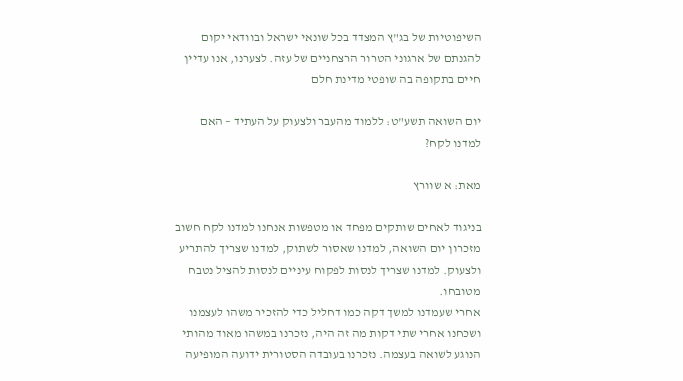השיפוטיות של בג"ץ המצדד בכל שונאי ישראל ובוודאי יקום להגנתם של ארגוני הטרור הרצחניים של עזה. לצערנו, אנו עדיין חיים בתקופה בה שופטי מדינת חלם

יום השואה תשע"ט: ללמוד מהעבר ולצעוק על העתיד – האם למדנו לקח?

מאת: א שוורץ

בניגוד לאחים שותקים מפחד או מטפשות אנחנו למדנו לקח חשוב
מזכרון יום השואה, למדנו שאסור לשתוק, למדנו שצריך להתריע
ולצעוק. למדנו שצריך לנסות לפקוח עיניים לנסות להציל נטבח
מטובחו.
אחרי שעמדנו למשך דקה כמו דחליל כדי להזכיר משהו לעצמנו
ושכחנו אחרי שתי דקות מה זה היה, נזכרנו במשהו מאוד מהותי
הנוגע לשואה בעצמה. נזכרנו בעובדה הסטורית ידועה המופיעה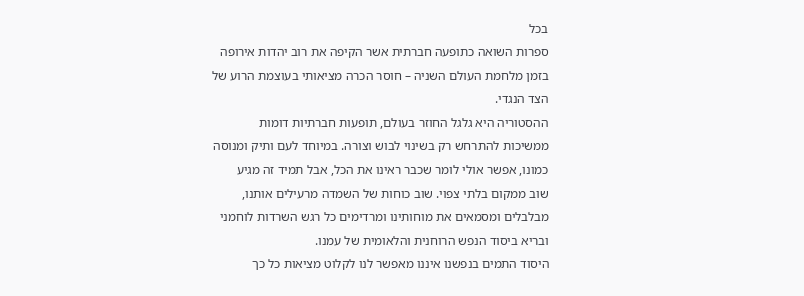בכל
ספרות השואה כתופעה חברתית אשר הקיפה את רוב יהדות אירופה
בזמן מלחמת העולם השניה – חוסר הכרה מציאותי בעוצמת הרוע של
הצד הנגדי.
ההסטוריה היא גלגל החוזר בעולם, תופעות חברתיות דומות
ממשיכות להתרחש רק בשינוי לבוש וצורה. במיוחד לעם ותיק ומנוסה
כמונו, אפשר אולי לומר שכבר ראינו את הכל, אבל תמיד זה מגיע
שוב ממקום בלתי צפוי. שוב כוחות של השמדה מרעילים אותנו,
מבלבלים ומסמאים את מוחותינו ומרדימים כל רגש השרדות לוחמני
ובריא ביסוד הנפש הרוחנית והלאומית של עמנו.
היסוד התמים בנפשנו איננו מאפשר לנו לקלוט מציאות כל כך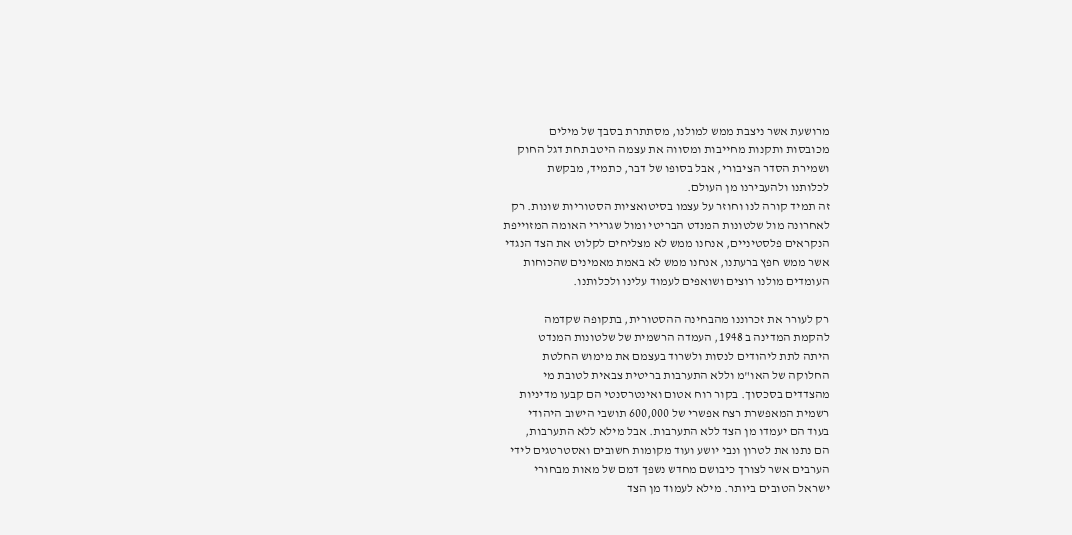מרושעת אשר ניצבת ממש למולנו, מסתתרת בסבך של מילים
מכובסות ותקנות מחייבות ומסווה את עצמה היטב תחת דגל החוק
ושמירת הסדר הציבורי, אבל בסופו של דבר, כתמיד, מבקשת
לכלותנו ולהעבירנו מן העולם.
זה תמיד קורה לנו וחוזר על עצמו בסיטואציות הסטוריות שונות. רק
לאחרונה מול שלטונות המנדט הבריטי ומול שגרירי האומה המזוייפת
הנקראים פלסטיניים, אנחנו ממש לא מצליחים לקלוט את הצד הנגדי
אשר ממש חפץ ברעתנו, אנחנו ממש לא באמת מאמינים שהכוחות
העומדים מולנו רוצים ושואפים לעמוד עלינו ולכלותנו.

רק לעורר את זכרוננו מהבחינה ההסטורית, בתקופה שקדמה
להקמת המדינה ב 1948, העמדה הרשמית של שלטונות המנדט
היתה לתת ליהודים לנסות ולשרוד בעצמם את מימוש החלטת
החלוקה של האו"מ וללא התערבות בריטית צבאית לטובת מי
מהצדדים בסכסוך. בקור רוח אטום ואינטרסנטי הם קבעו מדיניות
רשמית המאפשרת רצח אפשרי של 600,000 תושבי הישוב היהודי
בעוד הם יעמדו מן הצד ללא התערבות. אבל מילא ללא התערבות,
הם נתנו את לטרון ונבי יושע ועוד מקומות חשובים ואסטרטגים לידי
הערבים אשר לצורך כיבושם מחדש נשפך דמם של מאות מבחורי
ישראל הטובים ביותר. מילא לעמוד מן הצד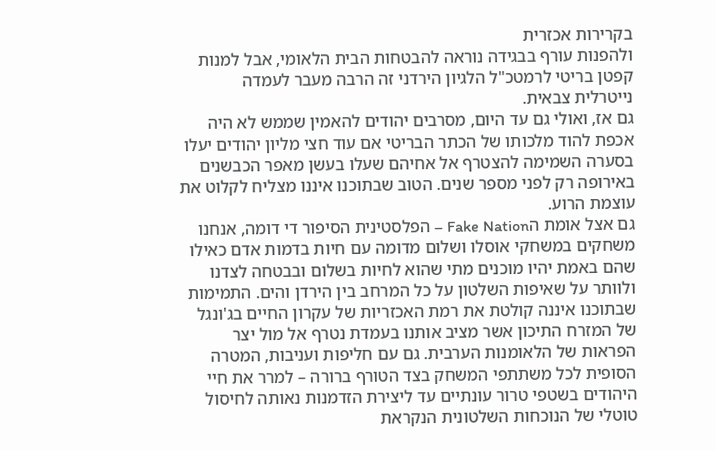בקרירות אכזרית
ולהפנות עורף בבגידה נוראה להבטחות הבית הלאומי, אבל למנות
קפטן בריטי לרמטכ"ל הלגיון הירדני זה הרבה מעבר לעמדה
נייטרלית צבאית.
גם אז, ואולי גם עד היום, מסרבים יהודים להאמין שממש לא היה
אכפת להוד מלכותו של הכתר הבריטי אם עוד חצי מליון יהודים יעלו
בסערה השמימה להצטרף אל אחיהם שעלו בעשן מאפר הכבשנים
באירופה רק לפני מספר שנים. הטוב שבתוכנו איננו מצליח לקלוט את
עוצמת הרוע.
גם אצל אומת הFake Nation – הפלסטינית הסיפור די דומה, אנחנו
משחקים במשחקי אוסלו ושלום מדומה עם חיות בדמות אדם כאילו
שהם באמת יהיו מוכנים מתי שהוא לחיות בשלום ובבטחה לצדנו
ולוותר על שאיפות השלטון על כל המרחב בין הירדן והים. התמימות
שבתוכנו איננה קולטת את רמת האכזריות של עקרון החיים בג'ונגל
של המזרח התיכון אשר מציב אותנו בעמדת נטרף אל מול יצר
הפראות של הלאומנות הערבית. גם עם חליפות ועניבות, המטרה
הסופית לכל משתתפי המשחק בצד הטורף ברורה – למרר את חיי
היהודים בשטפי טרור עונתיים עד ליצירת הזדמנות נאותה לחיסול
טוטלי של הנוכחות השלטונית הנקראת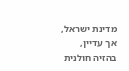מדינת ישראל, אך עדיין,
בהזיה חולנית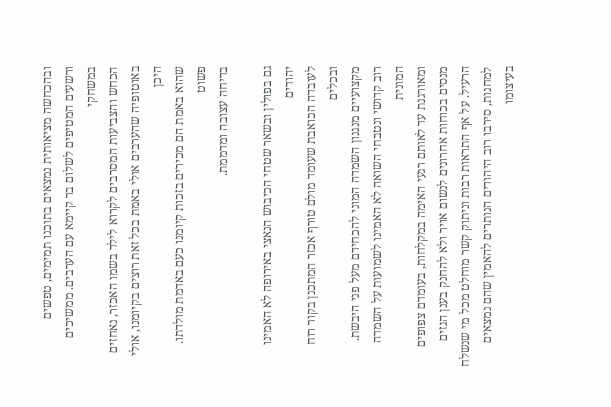ובהכחשה מציאותית נמצאים בתוכנו תמימים, טפשים
ורשעים המטיפים לשלום בר קיימא עם הערבים. ממשיכים במשחקי
הכחש והצביעות המסרבים לקרוא לילד בשמו האכזר, נאחזים
באוטופיה שהערבים אולי באמת בכל זאת רוצים בקיומנו, אולי היכן
שהוא באמת הם מכירים בזכות קיומנו כעם באדמת מולדתו. פשוט
בדיחה עצובה ומדממת.

גם בפולין ובשאר שטחי הכיבוש הנאצי באירופה לא האמינו יהודים
לעובדה הכואבת שעומד מולם טורף אכזר המתכנן בקור רוח ובכלים
מקצועיים מנגנון השמדה המוני להכחידם מעל פני היבשת.
רוב קדושי ונטבחי השואה לא האמינו לשמועות על השמדה המונית
ומאורגנת עד לאותם רגעי האימה במקלחות, בעומדם צפופים
מנסים בכוחות אחרונים לנשום אויר ולא להחנק בענן הגזים
הרעיל. על אף התראות רבות וניתוק קשר מוחלט מכל מי שנשלח
למחנות, סירבו רוב היהודים הנותרים להאמין שהם נמצאים בעיצומו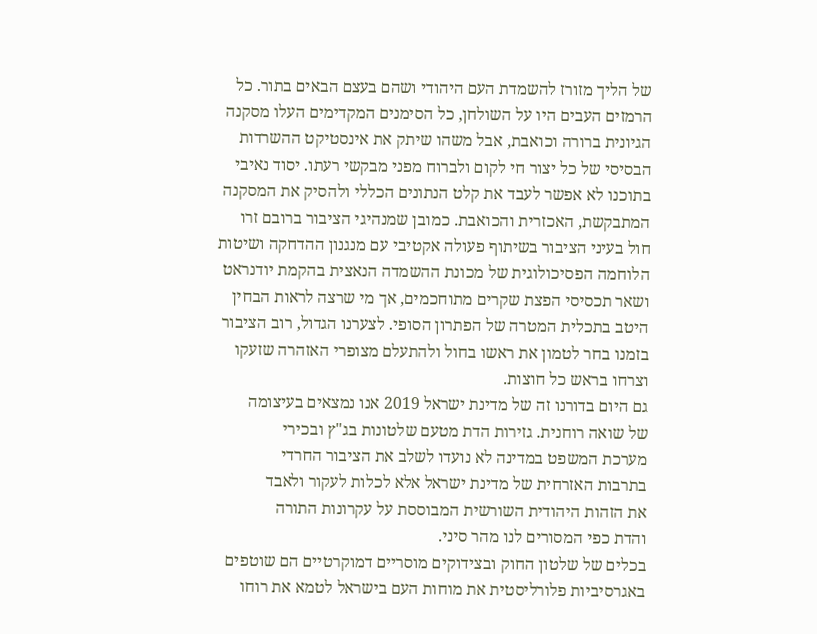של הליך מזורז להשמדת העם היהודי ושהם בעצם הבאים בתור. כל
הרמזים העבים היו על השולחן, כל הסימנים המקדימים העלו מסקנה
הגיונית ברורה וכואבת, אבל משהו שיתק את אינסטיקט ההשרדות
הבסיסי של כל יצור חי לקום ולברוח מפני מבקשי רעתו. יסוד נאיבי
בתוכנו לא אפשר לעבד את קלט הנתונים הכללי ולהסיק את המסקנה
המתבקשת, האכזרית והכואבת. כמובן שמנהיגי הציבור ברובם זרו
חול בעיני הציבור בשיתוף פעולה אקטיבי עם מנגנון ההדחקה ושיטות
הלוחמה הפסיכולוגית של מכונת ההשמדה הנאצית בהקמת יודנראט
ושאר תכסיסי הפצת שקרים מתוחכמים, אך מי שרצה לראות הבחין
היטב בתכלית המטרה של הפתרון הסופי. לצערנו הגדול, רוב הציבור
בזמנו בחר לטמון את ראשו בחול ולהתעלם מצופרי האזהרה שזעקו
וצרחו בראש כל חוצות.
גם היום בדורנו זה של מדינת ישראל 2019 אנו נמצאים בעיצומה
של שואה רוחנית. גזירות הדת מטעם שלטונות בג"ץ ובכירי
מערכת המשפט במדינה לא נועדו לשלב את הציבור החרדי
בתרבות האזרחית של מדינת ישראל אלא לכלות לעקור ולאבד
את הזהות היהודית השורשית המבוססת על עקרונות התורה
והדת כפי המסורים לנו מהר סיני.
בכלים של שלטון החוק ובצידוקים מוסריים דמוקרטיים הם שוטפים
באגרסיביות פלורליסטית את מוחות העם בישראל לטמא את רוחו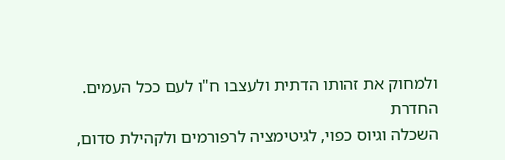ולמחוק את זהותו הדתית ולעצבו ח"ו לעם ככל העמים. החדרת
השכלה וגיוס כפוי, לגיטימציה לרפורמים ולקהילת סדום,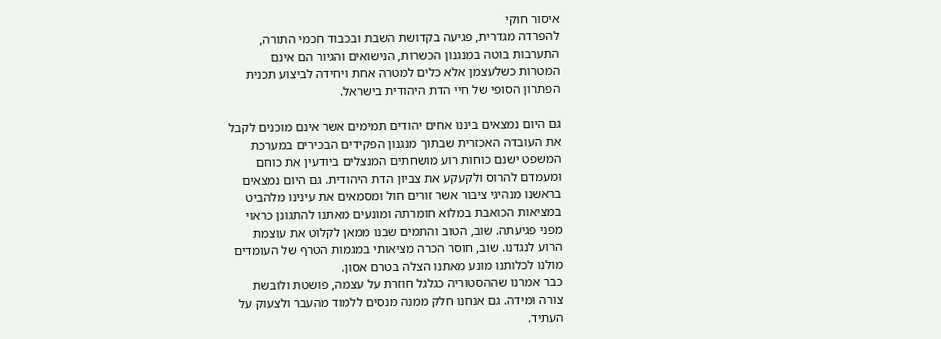איסור חוקי
להפרדה מגדרית, פגיעה בקדושת השבת ובכבוד חכמי התורה,
התערבות בוטה במנגנון הכשרות, הנישואים והגיור הם אינם
המטרות כשלעצמן אלא כלים למטרה אחת ויחידה לביצוע תכנית
הפתרון הסופי של חיי הדת היהודית בישראל.

גם היום נמצאים ביננו אחים יהודים תמימים אשר אינם מוכנים לקבל
את העובדה האכזרית שבתוך מנגנון הפקידים הבכירים במערכת
המשפט ישנם כוחות רוע מושחתים המנצלים ביודעין את כוחם
ומעמדם להרוס ולקעקע את צביון הדת היהודית. גם היום נמצאים
בראשנו מנהיגי ציבור אשר זורים חול ומסמאים את עינינו מלהביט
במציאות הכואבת במלוא חומרתה ומונעים מאתנו להתגונן כראוי
מפני פגיעתה. שוב, הטוב והתמים שבנו ממאן לקלוט את עוצמת
הרוע לנגדנו. שוב, חוסר הכרה מציאותי במגמות הטרף של העומדים
מולנו לכלותנו מונע מאתנו הצלה בטרם אסון.
כבר אמרנו שההסטוריה כגלגל חוזרת על עצמה, פושטת ולובשת
צורה ומידה. גם אנחנו חלק ממנה מנסים ללמוד מהעבר ולצעוק על
העתיד.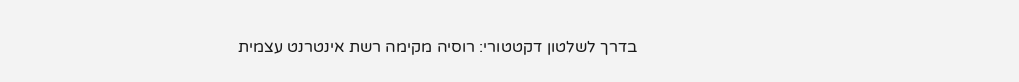בדרך לשלטון דקטטורי: רוסיה מקימה רשת אינטרנט עצמית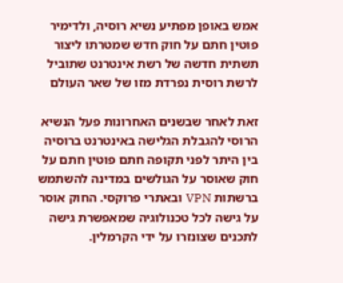אמש באופן מפתיע נשיא רוסיה, ולדימיר פוטין חתם על חוק חדש שמטרתו ליצור תשתית חדשה של רשת אינטרנט שתוביל לרשת רוסית נפרדת מזו של שאר העולם

זאת לאחר שבשנים האחרונות פעל הנשיא הרוסי להגבלת הגלישה באינטרנט ברוסיה בין היתר לפני תקופה חתם פוטין חתם על חוק שאוסר על הגולשים במדינה להשתמש ברשתות VPN ובאתרי פרוקסי. החוק אוסר על גישה לכל טכנולוגיה שמאפשרת גישה לתכנים שצונזרו על ידי הקרמלין.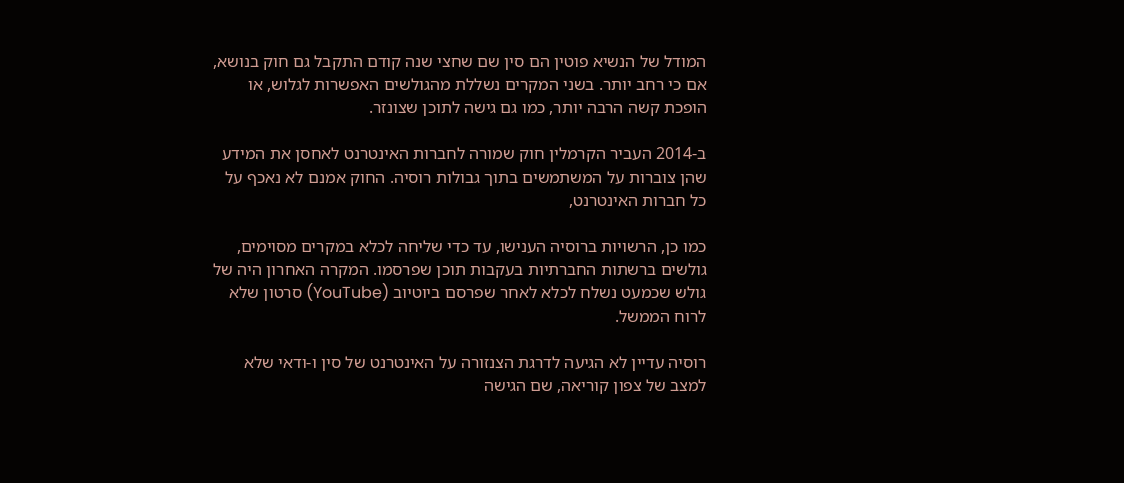המודל של הנשיא פוטין הם סין שם שחצי שנה קודם התקבל גם חוק בנושא, אם כי רחב יותר. בשני המקרים נשללת מהגולשים האפשרות לגלוש, או הופכת קשה הרבה יותר, כמו גם גישה לתוכן שצונזר.

ב-2014 העביר הקרמלין חוק שמורה לחברות האינטרנט לאחסן את המידע שהן צוברות על המשתמשים בתוך גבולות רוסיה. החוק אמנם לא נאכף על כל חברות האינטרנט,

כמו כן, הרשויות ברוסיה הענישו, עד כדי שליחה לכלא במקרים מסוימים, גולשים ברשתות החברתיות בעקבות תוכן שפרסמו. המקרה האחרון היה של גולש שכמעט נשלח לכלא לאחר שפרסם ביוטיוב (YouTube) סרטון שלא לרוח הממשל.

רוסיה עדיין לא הגיעה לדרגת הצנזורה על האינטרנט של סין ו-ודאי שלא למצב של צפון קוריאה, שם הגישה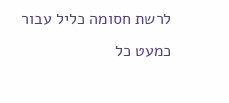לרשת חסומה כליל עבור כמעט כל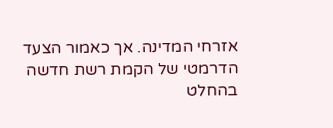אזרחי המדינה. אך כאמור הצעד הדרמטי של הקמת רשת חדשה בהחלט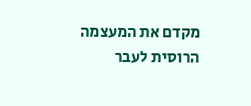מקדם את המעצמה הרוסית לעבר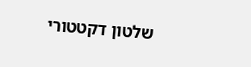שלטון דקטטורי